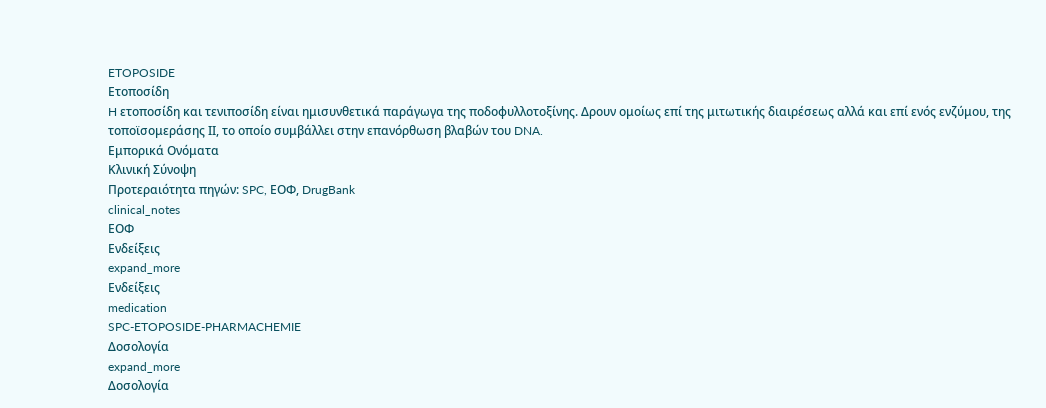ETOPOSIDE
Ετοποσίδη
H ετοποσίδη και τενιποσίδη είναι ημισυνθετικά παράγωγα της ποδοφυλλοτοξίνης. Δρουν ομοίως επί της μιτωτικής διαιρέσεως αλλά και επί ενός ενζύμου, της τοποϊσομεράσης ΙΙ, το οποίο συμβάλλει στην επανόρθωση βλαβών του DNA.
Εμπορικά Ονόματα
Κλινική Σύνοψη
Προτεραιότητα πηγών: SPC, ΕΟΦ, DrugBank
clinical_notes
ΕΟΦ
Ενδείξεις
expand_more
Ενδείξεις
medication
SPC-ETOPOSIDE-PHARMACHEMIE
Δοσολογία
expand_more
Δοσολογία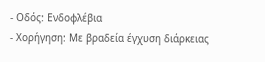- Οδός: Ενδοφλέβια
- Χορήγηση: Με βραδεία έγχυση διάρκειας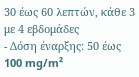30 έως 60 λεπτών, κάθε 3 με 4 εβδομάδες
- Δόση έναρξης: 50 έως 100 mg/m²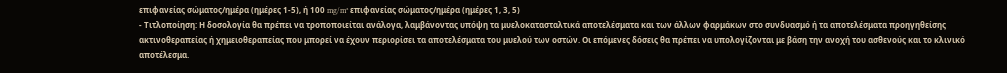επιφανείας σώματος/ημέρα (ημέρες 1-5), ή 100 mg/m² επιφανείας σώματος/ημέρα (ημέρες 1, 3, 5)
- Τιτλοποίηση: Η δοσολογία θα πρέπει να τροποποιείται ανάλογα, λαμβάνοντας υπόψη τα μυελοκατασταλτικά αποτελέσματα και των άλλων φαρμάκων στο συνδυασμό ή τα αποτελέσματα προηγηθείσης ακτινοθεραπείας ή χημειοθεραπείας που μπορεί να έχουν περιορίσει τα αποτελέσματα του μυελού των οστών. Οι επόμενες δόσεις θα πρέπει να υπολογίζονται με βάση την ανοχή του ασθενούς και το κλινικό αποτέλεσμα.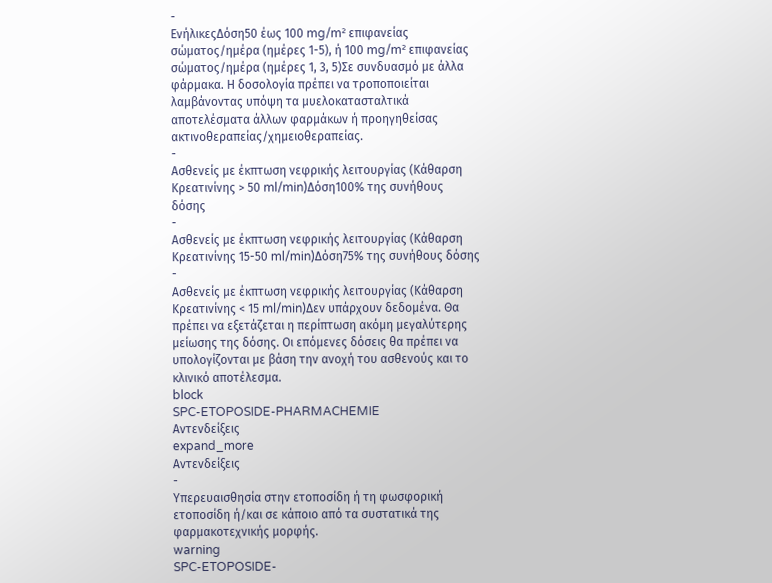-
ΕνήλικεςΔόση50 έως 100 mg/m² επιφανείας σώματος/ημέρα (ημέρες 1-5), ή 100 mg/m² επιφανείας σώματος/ημέρα (ημέρες 1, 3, 5)Σε συνδυασμό με άλλα φάρμακα. Η δοσολογία πρέπει να τροποποιείται λαμβάνοντας υπόψη τα μυελοκατασταλτικά αποτελέσματα άλλων φαρμάκων ή προηγηθείσας ακτινοθεραπείας/χημειοθεραπείας.
-
Ασθενείς με έκπτωση νεφρικής λειτουργίας (Κάθαρση Κρεατινίνης > 50 ml/min)Δόση100% της συνήθους δόσης
-
Ασθενείς με έκπτωση νεφρικής λειτουργίας (Κάθαρση Κρεατινίνης 15-50 ml/min)Δόση75% της συνήθους δόσης
-
Ασθενείς με έκπτωση νεφρικής λειτουργίας (Κάθαρση Κρεατινίνης < 15 ml/min)Δεν υπάρχουν δεδομένα. Θα πρέπει να εξετάζεται η περίπτωση ακόμη μεγαλύτερης μείωσης της δόσης. Οι επόμενες δόσεις θα πρέπει να υπολογίζονται με βάση την ανοχή του ασθενούς και το κλινικό αποτέλεσμα.
block
SPC-ETOPOSIDE-PHARMACHEMIE
Αντενδείξεις
expand_more
Αντενδείξεις
-
Υπερευαισθησία στην ετοποσίδη ή τη φωσφορική ετοποσίδη ή/και σε κάποιο από τα συστατικά της φαρμακοτεχνικής μορφής.
warning
SPC-ETOPOSIDE-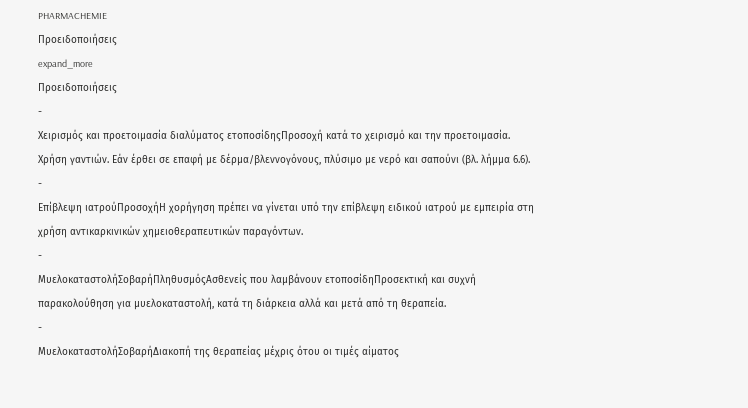PHARMACHEMIE
Προειδοποιήσεις
expand_more
Προειδοποιήσεις
-
Χειρισμός και προετοιμασία διαλύματος ετοποσίδηςΠροσοχή κατά το χειρισμό και την προετοιμασία. Χρήση γαντιών. Εάν έρθει σε επαφή με δέρμα/βλεννογόνους, πλύσιμο με νερό και σαπούνι (βλ. λήμμα 6.6).
-
Επίβλεψη ιατρούΠροσοχήΗ χορήγηση πρέπει να γίνεται υπό την επίβλεψη ειδικού ιατρού με εμπειρία στη χρήση αντικαρκινικών χημειοθεραπευτικών παραγόντων.
-
ΜυελοκαταστολήΣοβαρήΠληθυσμόςΑσθενείς που λαμβάνουν ετοποσίδηΠροσεκτική και συχνή παρακολούθηση για μυελοκαταστολή, κατά τη διάρκεια αλλά και μετά από τη θεραπεία.
-
ΜυελοκαταστολήΣοβαρήΔιακοπή της θεραπείας μέχρις ότου οι τιμές αίματος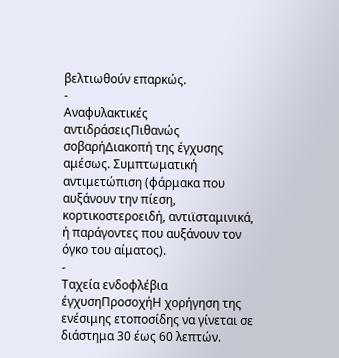βελτιωθούν επαρκώς.
-
Αναφυλακτικές αντιδράσειςΠιθανώς σοβαρήΔιακοπή της έγχυσης αμέσως. Συμπτωματική αντιμετώπιση (φάρμακα που αυξάνουν την πίεση, κορτικοστεροειδή, αντιϊσταμινικά, ή παράγοντες που αυξάνουν τον όγκο του αίματος).
-
Ταχεία ενδοφλέβια έγχυσηΠροσοχήΗ χορήγηση της ενέσιμης ετοποσίδης να γίνεται σε διάστημα 30 έως 60 λεπτών.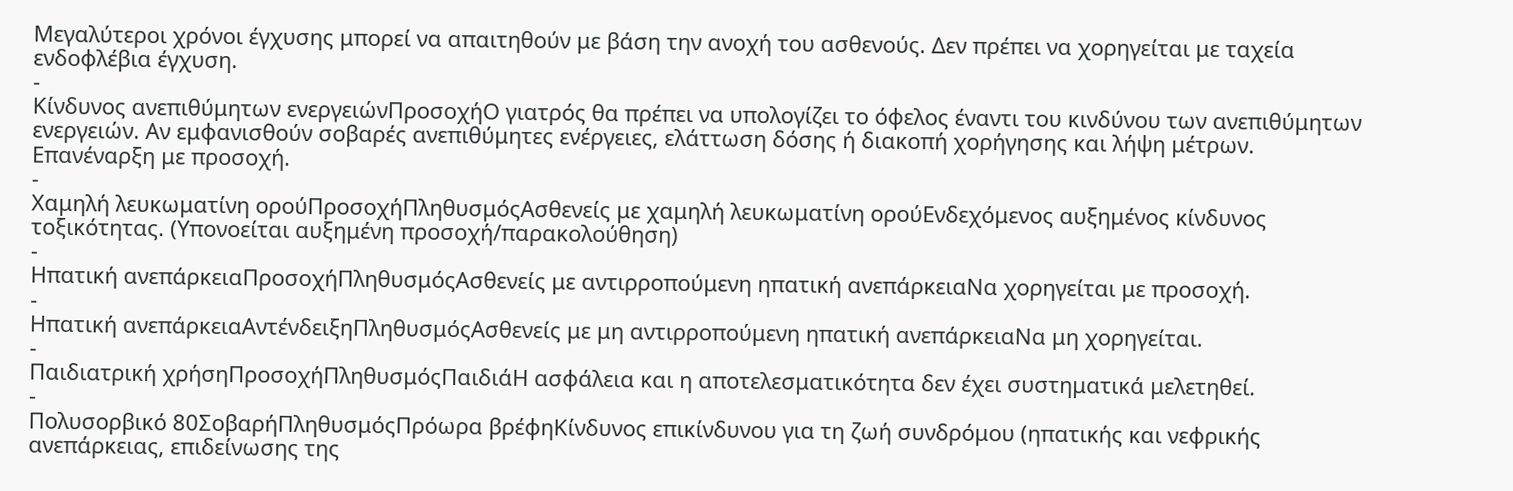Μεγαλύτεροι χρόνοι έγχυσης μπορεί να απαιτηθούν με βάση την ανοχή του ασθενούς. Δεν πρέπει να χορηγείται με ταχεία ενδοφλέβια έγχυση.
-
Κίνδυνος ανεπιθύμητων ενεργειώνΠροσοχήΟ γιατρός θα πρέπει να υπολογίζει το όφελος έναντι του κινδύνου των ανεπιθύμητων ενεργειών. Αν εμφανισθούν σοβαρές ανεπιθύμητες ενέργειες, ελάττωση δόσης ή διακοπή χορήγησης και λήψη μέτρων. Επανέναρξη με προσοχή.
-
Χαμηλή λευκωματίνη ορούΠροσοχήΠληθυσμόςΑσθενείς με χαμηλή λευκωματίνη ορούΕνδεχόμενος αυξημένος κίνδυνος τοξικότητας. (Υπονοείται αυξημένη προσοχή/παρακολούθηση)
-
Ηπατική ανεπάρκειαΠροσοχήΠληθυσμόςΑσθενείς με αντιρροπούμενη ηπατική ανεπάρκειαΝα χορηγείται με προσοχή.
-
Ηπατική ανεπάρκειαΑντένδειξηΠληθυσμόςΑσθενείς με μη αντιρροπούμενη ηπατική ανεπάρκειαΝα μη χορηγείται.
-
Παιδιατρική χρήσηΠροσοχήΠληθυσμόςΠαιδιάΗ ασφάλεια και η αποτελεσματικότητα δεν έχει συστηματικά μελετηθεί.
-
Πολυσορβικό 80ΣοβαρήΠληθυσμόςΠρόωρα βρέφηΚίνδυνος επικίνδυνου για τη ζωή συνδρόμου (ηπατικής και νεφρικής ανεπάρκειας, επιδείνωσης της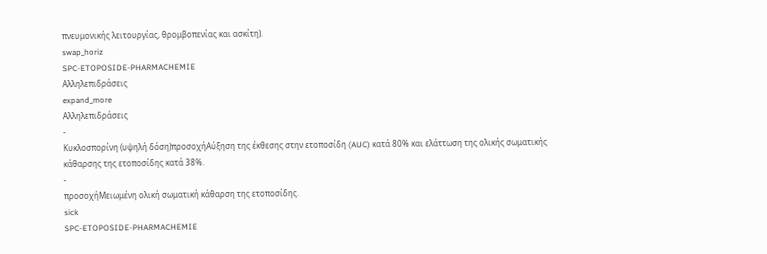πνευμονικής λειτουργίας, θρομβοπενίας και ασκίτη).
swap_horiz
SPC-ETOPOSIDE-PHARMACHEMIE
Αλληλεπιδράσεις
expand_more
Αλληλεπιδράσεις
-
Κυκλοσπορίνη (υψηλή δόση)προσοχήΑύξηση της έκθεσης στην ετοποσίδη (AUC) κατά 80% και ελάττωση της ολικής σωματικής κάθαρσης της ετοποσίδης κατά 38%.
-
προσοχήΜειωμένη ολική σωματική κάθαρση της ετοποσίδης.
sick
SPC-ETOPOSIDE-PHARMACHEMIE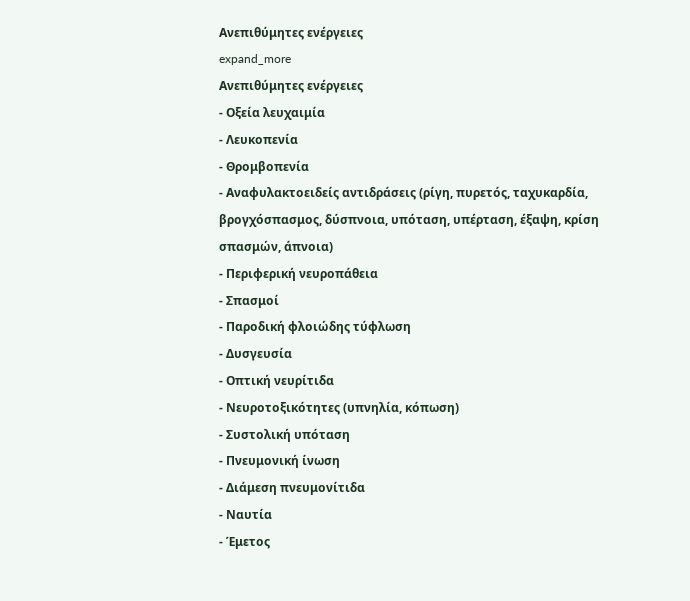Ανεπιθύμητες ενέργειες
expand_more
Ανεπιθύμητες ενέργειες
- Οξεία λευχαιμία
- Λευκοπενία
- Θρομβοπενία
- Αναφυλακτοειδείς αντιδράσεις (ρίγη, πυρετός, ταχυκαρδία, βρογχόσπασμος, δύσπνοια, υπόταση, υπέρταση, έξαψη, κρίση σπασμών, άπνοια)
- Περιφερική νευροπάθεια
- Σπασμοί
- Παροδική φλοιώδης τύφλωση
- Δυσγευσία
- Οπτική νευρίτιδα
- Νευροτοξικότητες (υπνηλία, κόπωση)
- Συστολική υπόταση
- Πνευμονική ίνωση
- Διάμεση πνευμονίτιδα
- Ναυτία
- Έμετος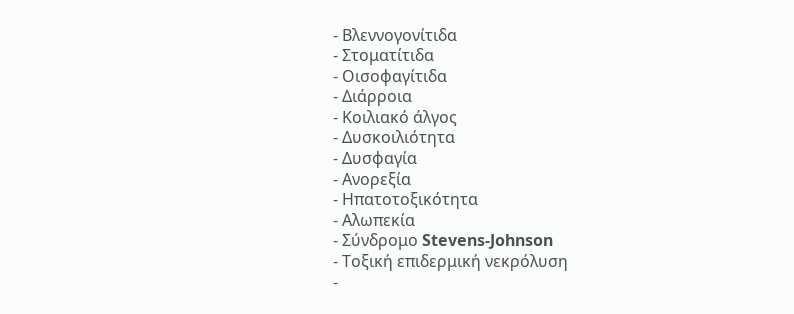- Βλεννογονίτιδα
- Στοματίτιδα
- Οισοφαγίτιδα
- Διάρροια
- Κοιλιακό άλγος
- Δυσκοιλιότητα
- Δυσφαγία
- Ανορεξία
- Ηπατοτοξικότητα
- Αλωπεκία
- Σύνδρομο Stevens-Johnson
- Τοξική επιδερμική νεκρόλυση
-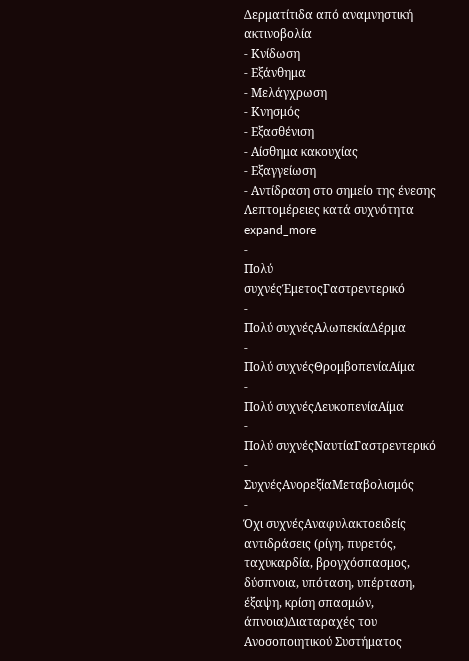Δερματίτιδα από αναμνηστική ακτινοβολία
- Κνίδωση
- Εξάνθημα
- Μελάγχρωση
- Κνησμός
- Εξασθένιση
- Αίσθημα κακουχίας
- Εξαγγείωση
- Αντίδραση στο σημείο της ένεσης
Λεπτομέρειες κατά συχνότητα expand_more
-
Πολύ συχνέςΈμετοςΓαστρεντερικό
-
Πολύ συχνέςΑλωπεκίαΔέρμα
-
Πολύ συχνέςΘρομβοπενίαΑίμα
-
Πολύ συχνέςΛευκοπενίαΑίμα
-
Πολύ συχνέςΝαυτίαΓαστρεντερικό
-
ΣυχνέςΑνορεξίαΜεταβολισμός
-
Όχι συχνέςΑναφυλακτοειδείς αντιδράσεις (ρίγη, πυρετός, ταχυκαρδία, βρογχόσπασμος, δύσπνοια, υπόταση, υπέρταση, έξαψη, κρίση σπασμών, άπνοια)Διαταραχές του Ανοσοποιητικού Συστήματος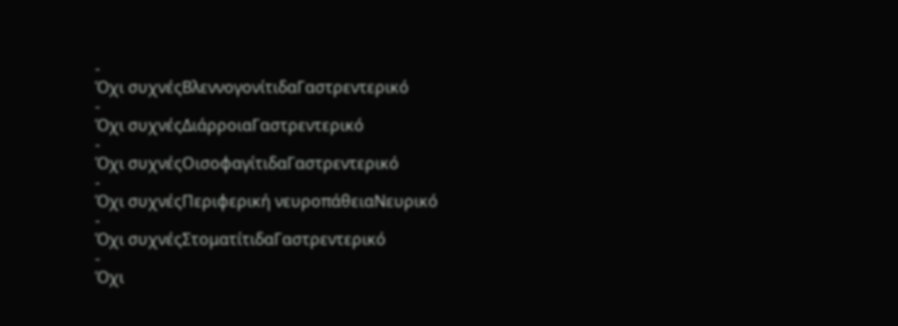-
Όχι συχνέςΒλεννογονίτιδαΓαστρεντερικό
-
Όχι συχνέςΔιάρροιαΓαστρεντερικό
-
Όχι συχνέςΟισοφαγίτιδαΓαστρεντερικό
-
Όχι συχνέςΠεριφερική νευροπάθειαΝευρικό
-
Όχι συχνέςΣτοματίτιδαΓαστρεντερικό
-
Όχι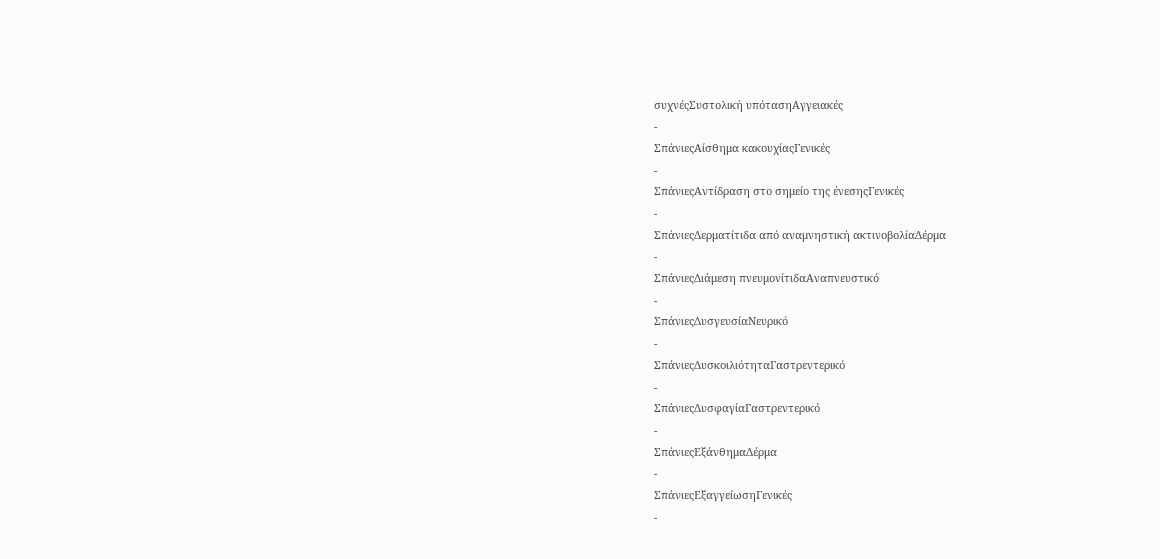συχνέςΣυστολική υπότασηΑγγειακές
-
ΣπάνιεςΑίσθημα κακουχίαςΓενικές
-
ΣπάνιεςΑντίδραση στο σημείο της ένεσηςΓενικές
-
ΣπάνιεςΔερματίτιδα από αναμνηστική ακτινοβολίαΔέρμα
-
ΣπάνιεςΔιάμεση πνευμονίτιδαΑναπνευστικό
-
ΣπάνιεςΔυσγευσίαΝευρικό
-
ΣπάνιεςΔυσκοιλιότηταΓαστρεντερικό
-
ΣπάνιεςΔυσφαγίαΓαστρεντερικό
-
ΣπάνιεςΕξάνθημαΔέρμα
-
ΣπάνιεςΕξαγγείωσηΓενικές
-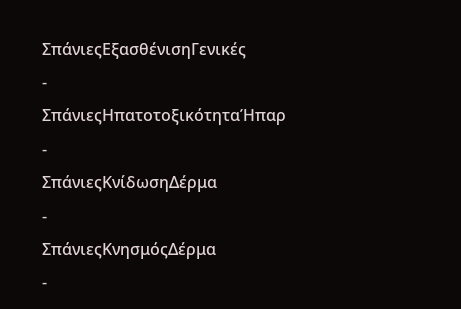ΣπάνιεςΕξασθένισηΓενικές
-
ΣπάνιεςΗπατοτοξικότηταΉπαρ
-
ΣπάνιεςΚνίδωσηΔέρμα
-
ΣπάνιεςΚνησμόςΔέρμα
-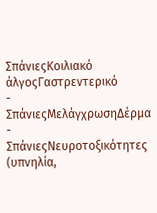ΣπάνιεςΚοιλιακό άλγοςΓαστρεντερικό
-
ΣπάνιεςΜελάγχρωσηΔέρμα
-
ΣπάνιεςΝευροτοξικότητες (υπνηλία,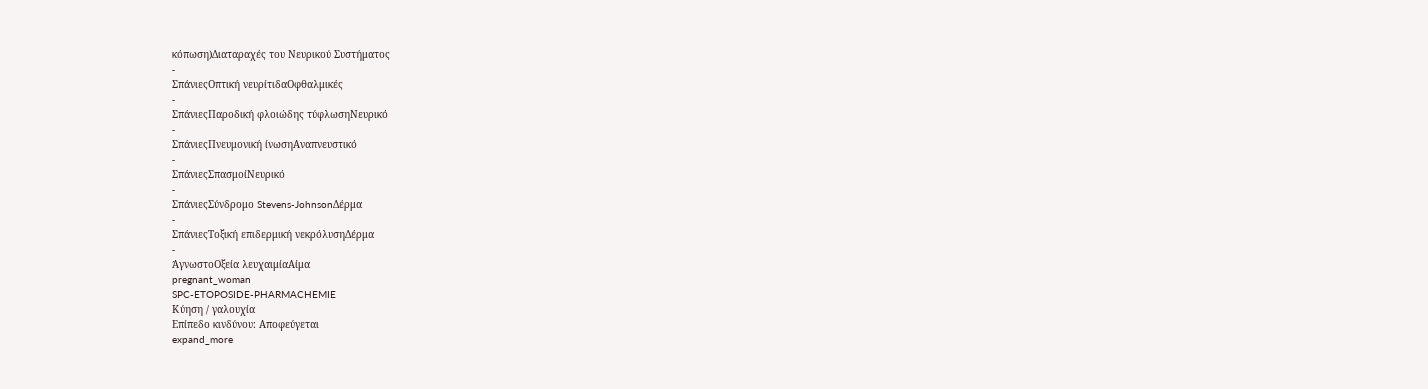κόπωση)Διαταραχές του Νευρικού Συστήματος
-
ΣπάνιεςΟπτική νευρίτιδαΟφθαλμικές
-
ΣπάνιεςΠαροδική φλοιώδης τύφλωσηΝευρικό
-
ΣπάνιεςΠνευμονική ίνωσηΑναπνευστικό
-
ΣπάνιεςΣπασμοίΝευρικό
-
ΣπάνιεςΣύνδρομο Stevens-JohnsonΔέρμα
-
ΣπάνιεςΤοξική επιδερμική νεκρόλυσηΔέρμα
-
ΆγνωστοΟξεία λευχαιμίαΑίμα
pregnant_woman
SPC-ETOPOSIDE-PHARMACHEMIE
Κύηση / γαλουχία
Επίπεδο κινδύνου: Αποφεύγεται
expand_more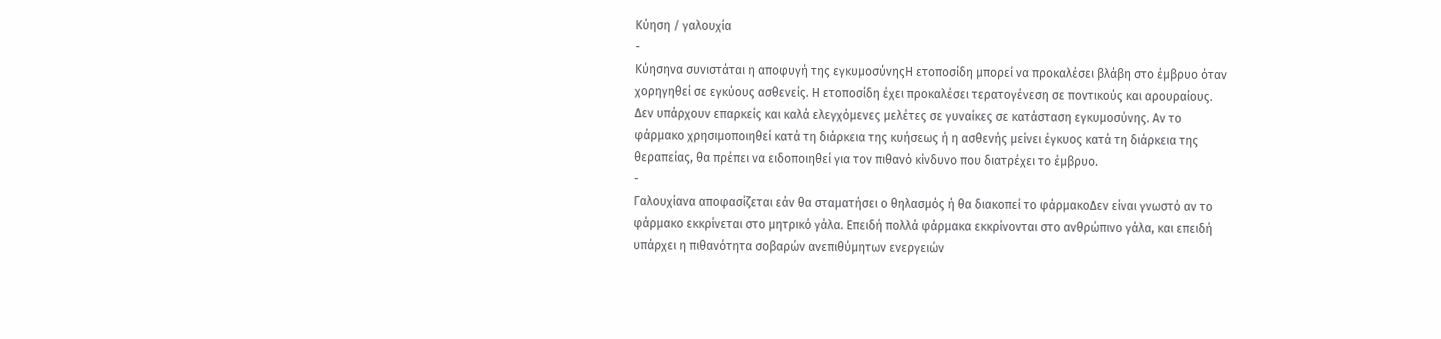Κύηση / γαλουχία
-
Κύησηνα συνιστάται η αποφυγή της εγκυμοσύνηςΗ ετοποσίδη μπορεί να προκαλέσει βλάβη στο έμβρυο όταν χορηγηθεί σε εγκύους ασθενείς. Η ετοποσίδη έχει προκαλέσει τερατογένεση σε ποντικούς και αρουραίους. Δεν υπάρχουν επαρκείς και καλά ελεγχόμενες μελέτες σε γυναίκες σε κατάσταση εγκυμοσύνης. Αν το φάρμακο χρησιμοποιηθεί κατά τη διάρκεια της κυήσεως ή η ασθενής μείνει έγκυος κατά τη διάρκεια της θεραπείας, θα πρέπει να ειδοποιηθεί για τον πιθανό κίνδυνο που διατρέχει το έμβρυο.
-
Γαλουχίανα αποφασίζεται εάν θα σταματήσει ο θηλασμός ή θα διακοπεί το φάρμακοΔεν είναι γνωστό αν το φάρμακο εκκρίνεται στο μητρικό γάλα. Επειδή πολλά φάρμακα εκκρίνονται στο ανθρώπινο γάλα, και επειδή υπάρχει η πιθανότητα σοβαρών ανεπιθύμητων ενεργειών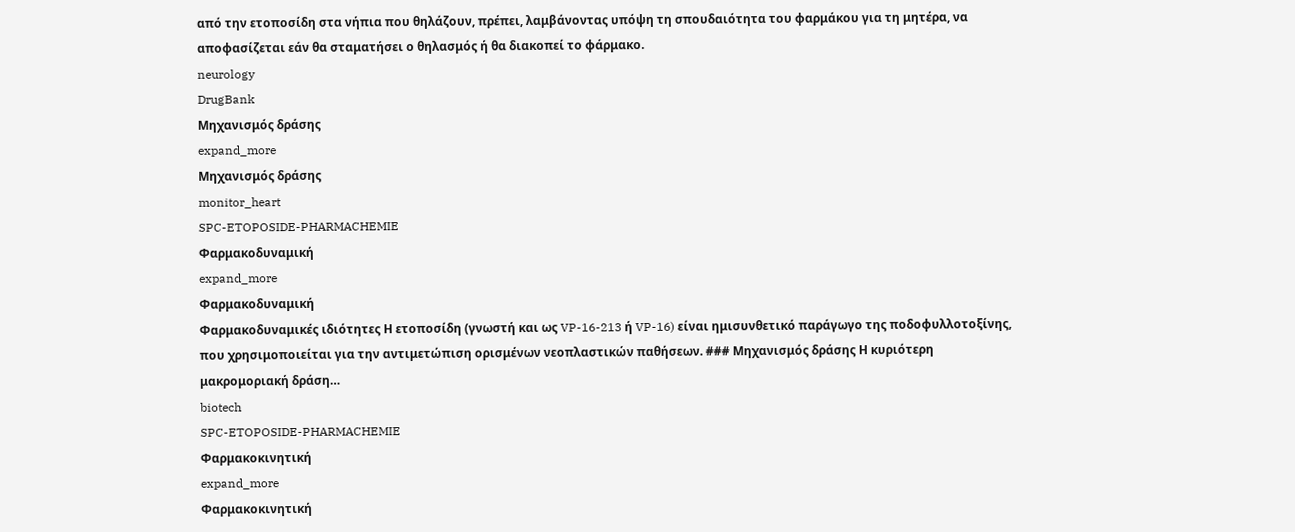από την ετοποσίδη στα νήπια που θηλάζουν, πρέπει, λαμβάνοντας υπόψη τη σπουδαιότητα του φαρμάκου για τη μητέρα, να αποφασίζεται εάν θα σταματήσει ο θηλασμός ή θα διακοπεί το φάρμακο.
neurology
DrugBank
Μηχανισμός δράσης
expand_more
Μηχανισμός δράσης
monitor_heart
SPC-ETOPOSIDE-PHARMACHEMIE
Φαρμακοδυναμική
expand_more
Φαρμακοδυναμική
Φαρμακοδυναμικές ιδιότητες Η ετοποσίδη (γνωστή και ως VP-16-213 ή VP-16) είναι ημισυνθετικό παράγωγο της ποδοφυλλοτοξίνης, που χρησιμοποιείται για την αντιμετώπιση ορισμένων νεοπλαστικών παθήσεων. ### Μηχανισμός δράσης Η κυριότερη μακρομοριακή δράση…
biotech
SPC-ETOPOSIDE-PHARMACHEMIE
Φαρμακοκινητική
expand_more
Φαρμακοκινητική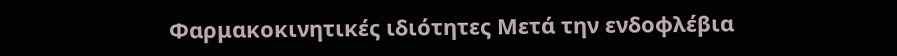Φαρμακοκινητικές ιδιότητες Μετά την ενδοφλέβια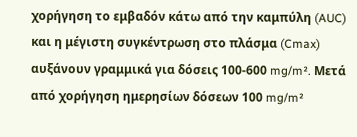χορήγηση το εμβαδόν κάτω από την καμπύλη (AUC) και η μέγιστη συγκέντρωση στο πλάσμα (Cmax) αυξάνουν γραμμικά για δόσεις 100-600 mg/m². Μετά από χορήγηση ημερησίων δόσεων 100 mg/m²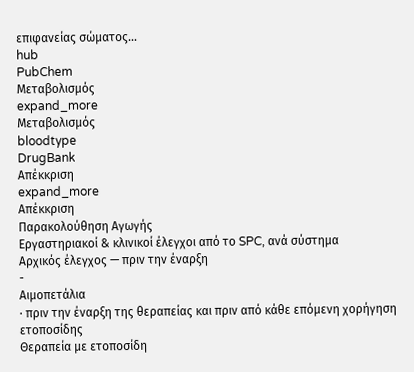επιφανείας σώματος…
hub
PubChem
Μεταβολισμός
expand_more
Μεταβολισμός
bloodtype
DrugBank
Απέκκριση
expand_more
Απέκκριση
Παρακολούθηση Αγωγής
Εργαστηριακοί & κλινικοί έλεγχοι από το SPC, ανά σύστημα
Αρχικός έλεγχος — πριν την έναρξη
-
Αιμοπετάλια
· πριν την έναρξη της θεραπείας και πριν από κάθε επόμενη χορήγηση ετοποσίδης
Θεραπεία με ετοποσίδη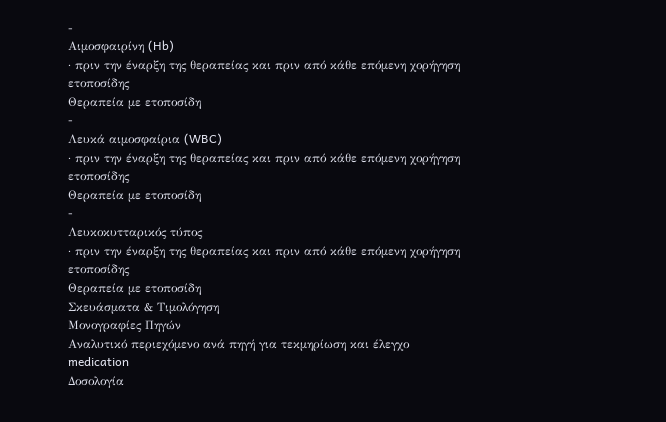-
Αιμοσφαιρίνη (Hb)
· πριν την έναρξη της θεραπείας και πριν από κάθε επόμενη χορήγηση ετοποσίδης
Θεραπεία με ετοποσίδη
-
Λευκά αιμοσφαίρια (WBC)
· πριν την έναρξη της θεραπείας και πριν από κάθε επόμενη χορήγηση ετοποσίδης
Θεραπεία με ετοποσίδη
-
Λευκοκυτταρικός τύπος
· πριν την έναρξη της θεραπείας και πριν από κάθε επόμενη χορήγηση ετοποσίδης
Θεραπεία με ετοποσίδη
Σκευάσματα & Τιμολόγηση
Μονογραφίες Πηγών
Αναλυτικό περιεχόμενο ανά πηγή για τεκμηρίωση και έλεγχο
medication
Δοσολογία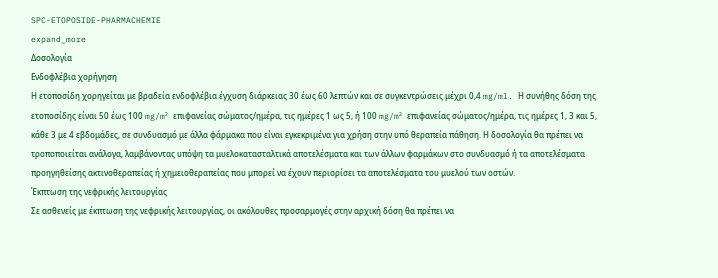SPC-ETOPOSIDE-PHARMACHEMIE
expand_more
Δοσολογία
Ενδοφλέβια χορήγηση
Η ετοποσίδη χορηγείται με βραδεία ενδοφλέβια έγχυση διάρκειας 30 έως 60 λεπτών και σε συγκεντρώσεις μέχρι 0,4 mg/ml. Η συνήθης δόση της ετοποσίδης είναι 50 έως 100 mg/m² επιφανείας σώματος/ημέρα, τις ημέρες 1 ως 5, ή 100 mg/m² επιφανείας σώματος/ημέρα, τις ημέρες 1, 3 και 5, κάθε 3 με 4 εβδομάδες, σε συνδυασμό με άλλα φάρμακα που είναι εγκεκριμένα για χρήση στην υπό θεραπεία πάθηση. Η δοσολογία θα πρέπει να τροποποιείται ανάλογα, λαμβάνοντας υπόψη τα μυελοκατασταλτικά αποτελέσματα και των άλλων φαρμάκων στο συνδυασμό ή τα αποτελέσματα προηγηθείσης ακτινοθεραπείας ή χημειοθεραπείας που μπορεί να έχουν περιορίσει τα αποτελέσματα του μυελού των οστών.
Έκπτωση της νεφρικής λειτουργίας
Σε ασθενείς με έκπτωση της νεφρικής λειτουργίας, οι ακόλουθες προσαρμογές στην αρχική δόση θα πρέπει να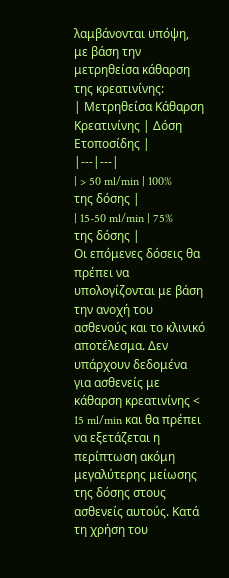λαμβάνονται υπόψη, με βάση την μετρηθείσα κάθαρση της κρεατινίνης:
| Μετρηθείσα Κάθαρση Κρεατινίνης | Δόση Ετοποσίδης |
|---|---|
| > 50 ml/min | 100% της δόσης |
| 15-50 ml/min | 75% της δόσης |
Οι επόμενες δόσεις θα πρέπει να υπολογίζονται με βάση την ανοχή του ασθενούς και το κλινικό αποτέλεσμα. Δεν υπάρχουν δεδομένα για ασθενείς με κάθαρση κρεατινίνης < 15 ml/min και θα πρέπει να εξετάζεται η περίπτωση ακόμη μεγαλύτερης μείωσης της δόσης στους ασθενείς αυτούς. Κατά τη χρήση του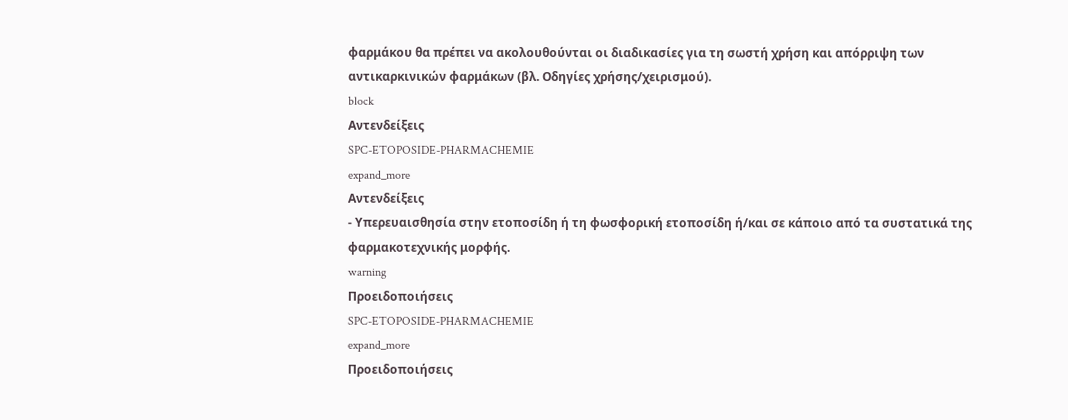φαρμάκου θα πρέπει να ακολουθούνται οι διαδικασίες για τη σωστή χρήση και απόρριψη των αντικαρκινικών φαρμάκων (βλ. Οδηγίες χρήσης/χειρισμού).
block
Αντενδείξεις
SPC-ETOPOSIDE-PHARMACHEMIE
expand_more
Αντενδείξεις
- Υπερευαισθησία στην ετοποσίδη ή τη φωσφορική ετοποσίδη ή/και σε κάποιο από τα συστατικά της φαρμακοτεχνικής μορφής.
warning
Προειδοποιήσεις
SPC-ETOPOSIDE-PHARMACHEMIE
expand_more
Προειδοποιήσεις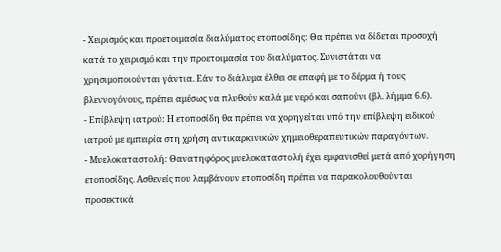- Χειρισμός και προετοιμασία διαλύματος ετοποσίδης: Θα πρέπει να δίδεται προσοχή κατά το χειρισμό και την προετοιμασία του διαλύματος. Συνιστάται να χρησιμοποιούνται γάντια. Εάν το διάλυμα έλθει σε επαφή με το δέρμα ή τους βλεννογόνους, πρέπει αμέσως να πλυθούν καλά με νερό και σαπούνι (βλ. λήμμα 6.6).
- Επίβλεψη ιατρού: Η ετοποσίδη θα πρέπει να χορηγείται υπό την επίβλεψη ειδικού ιατρού με εμπειρία στη χρήση αντικαρκινικών χημειοθεραπευτικών παραγόντων.
- Μυελοκαταστολή: Θανατηφόρος μυελοκαταστολή έχει εμφανισθεί μετά από χορήγηση ετοποσίδης. Ασθενείς που λαμβάνουν ετοποσίδη πρέπει να παρακολουθούνται προσεκτικά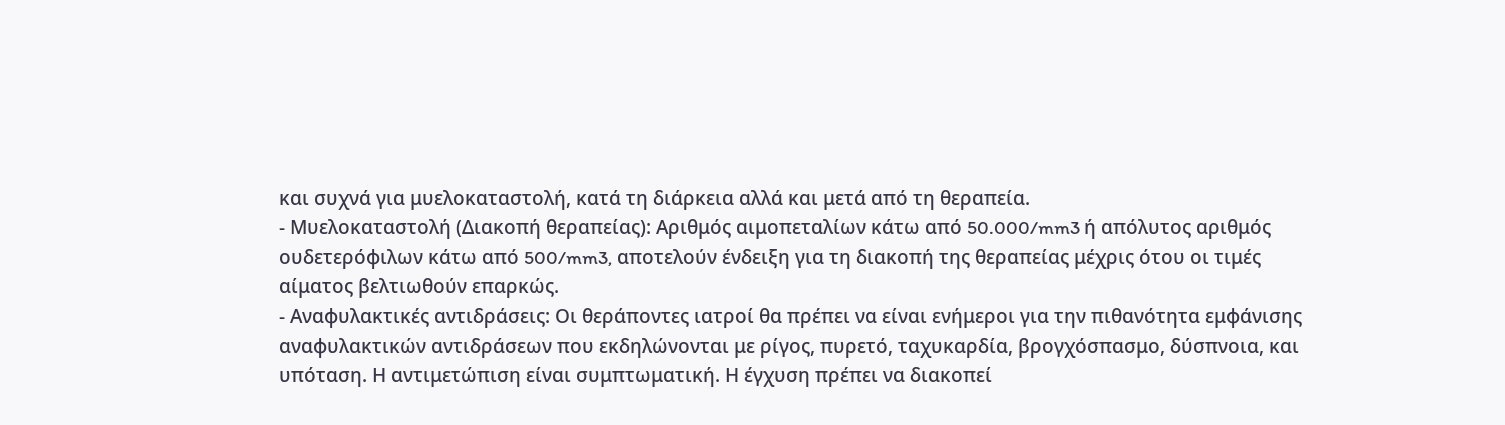και συχνά για μυελοκαταστολή, κατά τη διάρκεια αλλά και μετά από τη θεραπεία.
- Μυελοκαταστολή (Διακοπή θεραπείας): Αριθμός αιμοπεταλίων κάτω από 50.000/mm3 ή απόλυτος αριθμός ουδετερόφιλων κάτω από 500/mm3, αποτελούν ένδειξη για τη διακοπή της θεραπείας μέχρις ότου οι τιμές αίματος βελτιωθούν επαρκώς.
- Αναφυλακτικές αντιδράσεις: Οι θεράποντες ιατροί θα πρέπει να είναι ενήμεροι για την πιθανότητα εμφάνισης αναφυλακτικών αντιδράσεων που εκδηλώνονται με ρίγος, πυρετό, ταχυκαρδία, βρογχόσπασμο, δύσπνοια, και υπόταση. Η αντιμετώπιση είναι συμπτωματική. Η έγχυση πρέπει να διακοπεί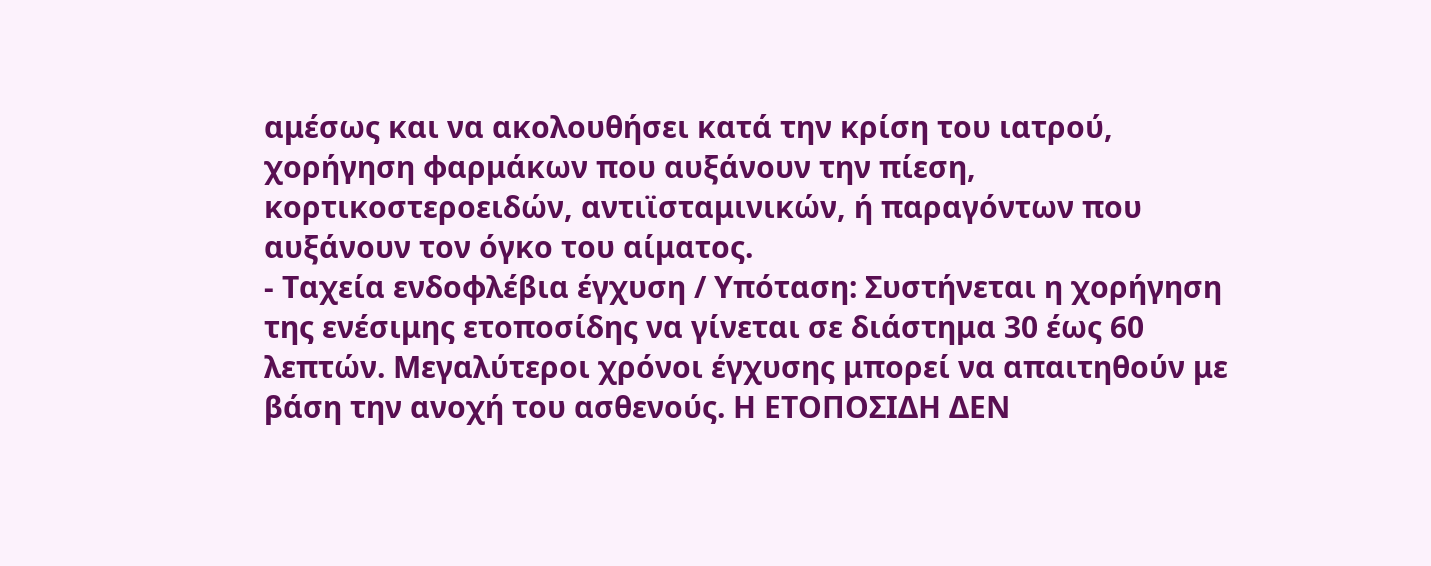αμέσως και να ακολουθήσει κατά την κρίση του ιατρού, χορήγηση φαρμάκων που αυξάνουν την πίεση, κορτικοστεροειδών, αντιϊσταμινικών, ή παραγόντων που αυξάνουν τον όγκο του αίματος.
- Ταχεία ενδοφλέβια έγχυση / Υπόταση: Συστήνεται η χορήγηση της ενέσιμης ετοποσίδης να γίνεται σε διάστημα 30 έως 60 λεπτών. Μεγαλύτεροι χρόνοι έγχυσης μπορεί να απαιτηθούν με βάση την ανοχή του ασθενούς. Η ΕΤΟΠΟΣΙΔΗ ΔΕΝ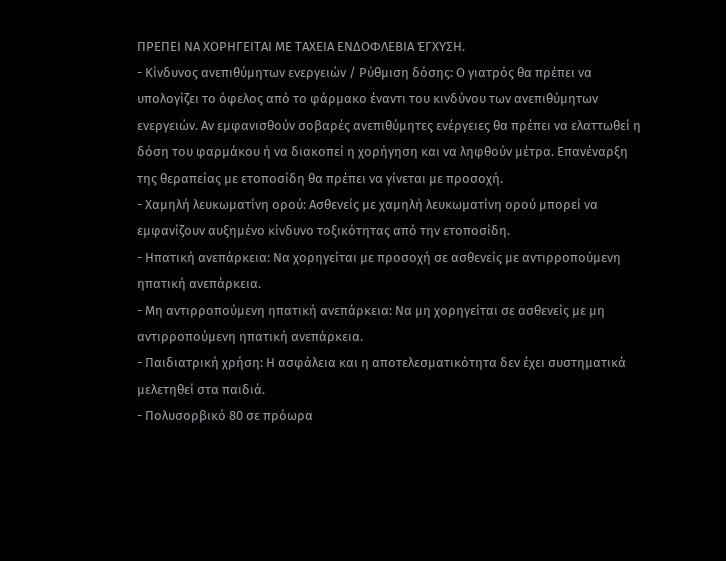ΠΡΕΠΕΙ ΝΑ ΧΟΡΗΓΕΙΤΑΙ ΜΕ ΤΑΧΕΙΑ ΕΝΔΟΦΛΕΒΙΑ ΈΓΧΥΣΗ.
- Κίνδυνος ανεπιθύμητων ενεργειών / Ρύθμιση δόσης: Ο γιατρός θα πρέπει να υπολογίζει το όφελος από το φάρμακο έναντι του κινδύνου των ανεπιθύμητων ενεργειών. Αν εμφανισθούν σοβαρές ανεπιθύμητες ενέργειες θα πρέπει να ελαττωθεί η δόση του φαρμάκου ή να διακοπεί η χορήγηση και να ληφθούν μέτρα. Επανέναρξη της θεραπείας με ετοποσίδη θα πρέπει να γίνεται με προσοχή.
- Χαμηλή λευκωματίνη ορού: Ασθενείς με χαμηλή λευκωματίνη ορού μπορεί να εμφανίζουν αυξημένο κίνδυνο τοξικότητας από την ετοποσίδη.
- Ηπατική ανεπάρκεια: Να χορηγείται με προσοχή σε ασθενείς με αντιρροπούμενη ηπατική ανεπάρκεια.
- Μη αντιρροπούμενη ηπατική ανεπάρκεια: Να μη χορηγείται σε ασθενείς με μη αντιρροπούμενη ηπατική ανεπάρκεια.
- Παιδιατρική χρήση: Η ασφάλεια και η αποτελεσματικότητα δεν έχει συστηματικά μελετηθεί στα παιδιά.
- Πολυσορβικό 80 σε πρόωρα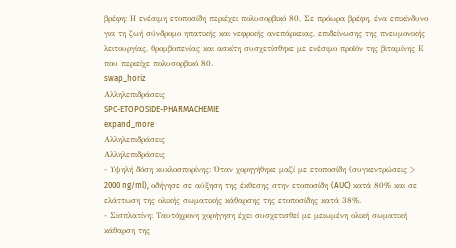βρέφη: Η ενέσιμη ετοποσίδη περιέχει πολυσορβικό 80. Σε πρόωρα βρέφη, ένα επικίνδυνο για τη ζωή σύνδρομο ηπατικής και νεφρικής ανεπάρκειας, επιδείνωσης της πνευμονικής λειτουργίας, θρομβοπενίας και ασκίτη συσχετίσθηκε με ενέσιμο προϊόν της βιταμίνης Ε που περιείχε πολυσορβικό 80.
swap_horiz
Αλληλεπιδράσεις
SPC-ETOPOSIDE-PHARMACHEMIE
expand_more
Αλληλεπιδράσεις
Αλληλεπιδράσεις
- Υψηλή δόση κυκλοσπορίνης: Όταν χορηγήθηκε μαζί με ετοποσίδη (συγκεντρώσεις > 2000 ng/ml), οδήγησε σε αύξηση της έκθεσης στην ετοποσίδη (AUC) κατά 80% και σε ελάττωση της ολικής σωματικής κάθαρσης της ετοποσίδης κατά 38%.
- Σισπλατίνη: Ταυτόχρονη χορήγηση έχει συσχετισθεί με μειωμένη ολική σωματική κάθαρση της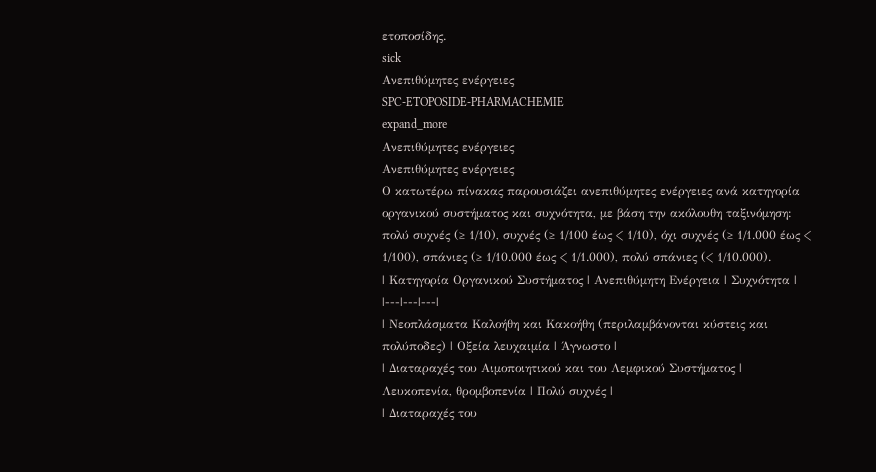ετοποσίδης.
sick
Ανεπιθύμητες ενέργειες
SPC-ETOPOSIDE-PHARMACHEMIE
expand_more
Ανεπιθύμητες ενέργειες
Ανεπιθύμητες ενέργειες
Ο κατωτέρω πίνακας παρουσιάζει ανεπιθύμητες ενέργειες ανά κατηγορία οργανικού συστήματος και συχνότητα, με βάση την ακόλουθη ταξινόμηση: πολύ συχνές (≥ 1/10), συχνές (≥ 1/100 έως < 1/10), όχι συχνές (≥ 1/1.000 έως < 1/100), σπάνιες (≥ 1/10.000 έως < 1/1.000), πολύ σπάνιες (< 1/10.000).
| Κατηγορία Οργανικού Συστήματος | Ανεπιθύμητη Ενέργεια | Συχνότητα |
|---|---|---|
| Νεοπλάσματα Καλοήθη και Κακοήθη (περιλαμβάνονται κύστεις και πολύποδες) | Οξεία λευχαιμία | Άγνωστο |
| Διαταραχές του Αιμοποιητικού και του Λεμφικού Συστήματος | Λευκοπενία, θρομβοπενία | Πολύ συχνές |
| Διαταραχές του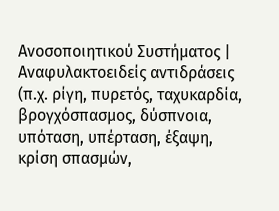Ανοσοποιητικού Συστήματος | Αναφυλακτοειδείς αντιδράσεις (π.χ. ρίγη, πυρετός, ταχυκαρδία, βρογχόσπασμος, δύσπνοια, υπόταση, υπέρταση, έξαψη, κρίση σπασμών,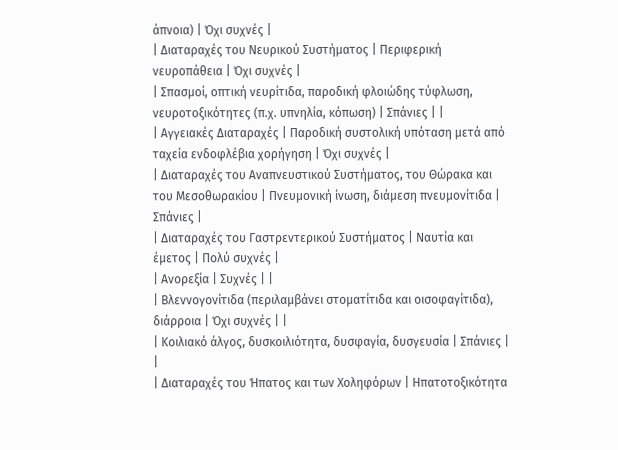άπνοια) | Όχι συχνές |
| Διαταραχές του Νευρικού Συστήματος | Περιφερική νευροπάθεια | Όχι συχνές |
| Σπασμοί, οπτική νευρίτιδα, παροδική φλοιώδης τύφλωση, νευροτοξικότητες (π.χ. υπνηλία, κόπωση) | Σπάνιες | |
| Αγγειακές Διαταραχές | Παροδική συστολική υπόταση μετά από ταχεία ενδοφλέβια χορήγηση | Όχι συχνές |
| Διαταραχές του Αναπνευστικού Συστήματος, του Θώρακα και του Μεσοθωρακίου | Πνευμονική ίνωση, διάμεση πνευμονίτιδα | Σπάνιες |
| Διαταραχές του Γαστρεντερικού Συστήματος | Ναυτία και έμετος | Πολύ συχνές |
| Ανορεξία | Συχνές | |
| Βλεννογονίτιδα (περιλαμβάνει στοματίτιδα και οισοφαγίτιδα), διάρροια | Όχι συχνές | |
| Κοιλιακό άλγος, δυσκοιλιότητα, δυσφαγία, δυσγευσία | Σπάνιες | |
| Διαταραχές του Ήπατος και των Χοληφόρων | Ηπατοτοξικότητα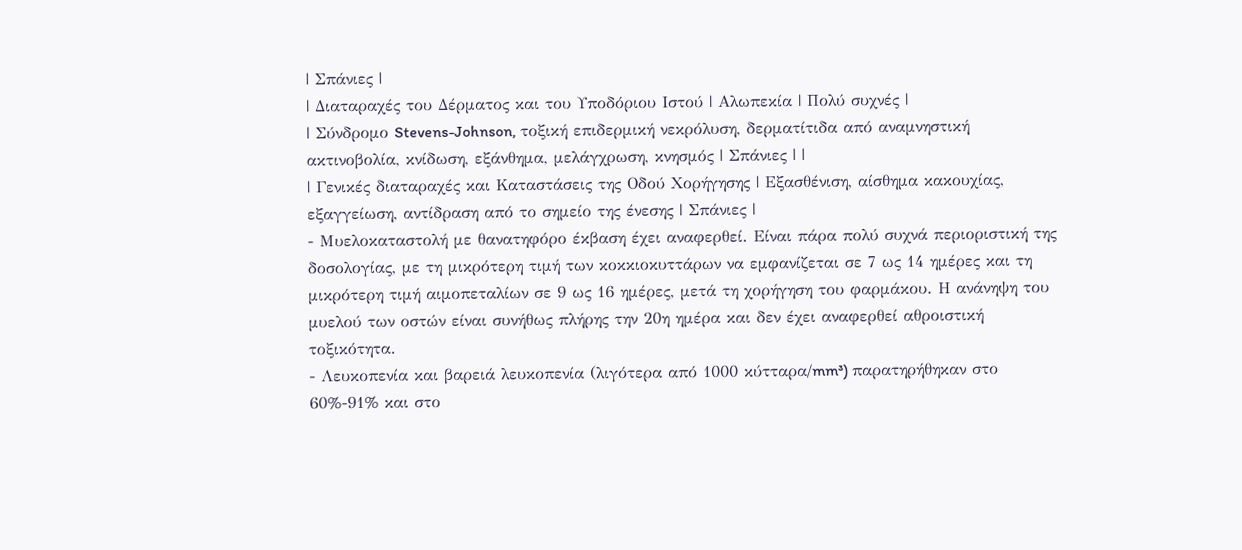| Σπάνιες |
| Διαταραχές του Δέρματος και του Υποδόριου Ιστού | Αλωπεκία | Πολύ συχνές |
| Σύνδρομο Stevens-Johnson, τοξική επιδερμική νεκρόλυση, δερματίτιδα από αναμνηστική ακτινοβολία, κνίδωση, εξάνθημα, μελάγχρωση, κνησμός | Σπάνιες | |
| Γενικές διαταραχές και Καταστάσεις της Οδού Χορήγησης | Εξασθένιση, αίσθημα κακουχίας, εξαγγείωση, αντίδραση από το σημείο της ένεσης | Σπάνιες |
- Μυελοκαταστολή με θανατηφόρο έκβαση έχει αναφερθεί. Είναι πάρα πολύ συχνά περιοριστική της δοσολογίας, με τη μικρότερη τιμή των κοκκιοκυττάρων να εμφανίζεται σε 7 ως 14 ημέρες και τη μικρότερη τιμή αιμοπεταλίων σε 9 ως 16 ημέρες, μετά τη χορήγηση του φαρμάκου. Η ανάνηψη του μυελού των οστών είναι συνήθως πλήρης την 20η ημέρα και δεν έχει αναφερθεί αθροιστική τοξικότητα.
- Λευκοπενία και βαρειά λευκοπενία (λιγότερα από 1000 κύτταρα/mm³) παρατηρήθηκαν στο 60%-91% και στο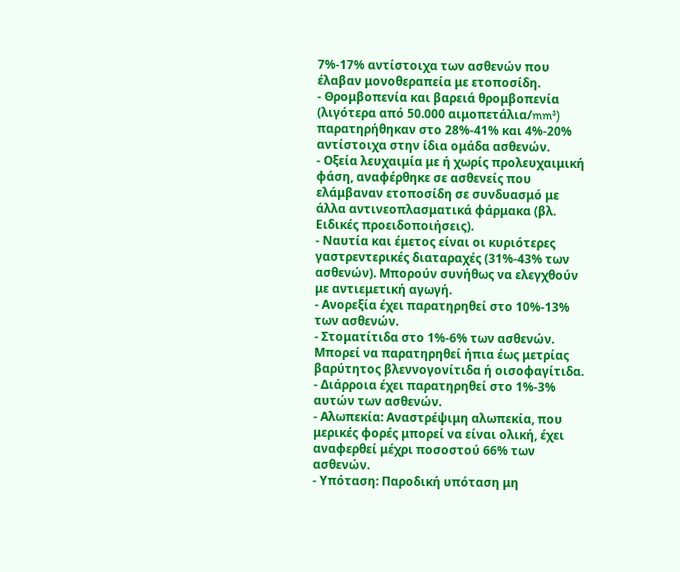7%-17% αντίστοιχα των ασθενών που έλαβαν μονοθεραπεία με ετοποσίδη.
- Θρομβοπενία και βαρειά θρομβοπενία (λιγότερα από 50.000 αιμοπετάλια/mm³) παρατηρήθηκαν στο 28%-41% και 4%-20% αντίστοιχα στην ίδια ομάδα ασθενών.
- Οξεία λευχαιμία με ή χωρίς προλευχαιμική φάση, αναφέρθηκε σε ασθενείς που ελάμβαναν ετοποσίδη σε συνδυασμό με άλλα αντινεοπλασματικά φάρμακα (βλ. Ειδικές προειδοποιήσεις).
- Ναυτία και έμετος είναι οι κυριότερες γαστρεντερικές διαταραχές (31%-43% των ασθενών). Μπορούν συνήθως να ελεγχθούν με αντιεμετική αγωγή.
- Ανορεξία έχει παρατηρηθεί στο 10%-13% των ασθενών.
- Στοματίτιδα στο 1%-6% των ασθενών. Μπορεί να παρατηρηθεί ήπια έως μετρίας βαρύτητος βλεννογονίτιδα ή οισοφαγίτιδα.
- Διάρροια έχει παρατηρηθεί στο 1%-3% αυτών των ασθενών.
- Αλωπεκία: Αναστρέψιμη αλωπεκία, που μερικές φορές μπορεί να είναι ολική, έχει αναφερθεί μέχρι ποσοστού 66% των ασθενών.
- Υπόταση: Παροδική υπόταση μη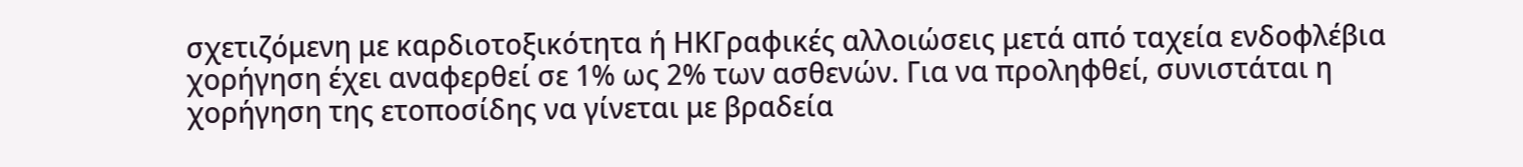σχετιζόμενη με καρδιοτοξικότητα ή ΗΚΓραφικές αλλοιώσεις μετά από ταχεία ενδοφλέβια χορήγηση έχει αναφερθεί σε 1% ως 2% των ασθενών. Για να προληφθεί, συνιστάται η χορήγηση της ετοποσίδης να γίνεται με βραδεία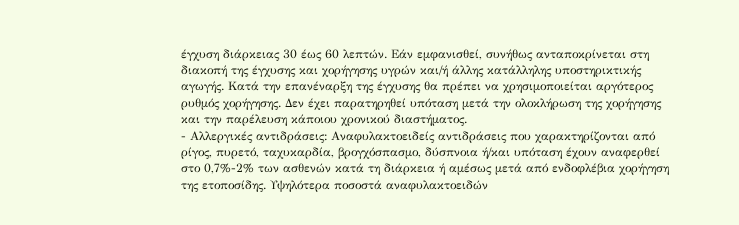έγχυση διάρκειας 30 έως 60 λεπτών. Εάν εμφανισθεί, συνήθως ανταποκρίνεται στη διακοπή της έγχυσης και χορήγησης υγρών και/ή άλλης κατάλληλης υποστηρικτικής αγωγής. Κατά την επανέναρξη της έγχυσης θα πρέπει να χρησιμοποιείται αργότερος ρυθμός χορήγησης. Δεν έχει παρατηρηθεί υπόταση μετά την ολοκλήρωση της χορήγησης και την παρέλευση κάποιου χρονικού διαστήματος.
- Αλλεργικές αντιδράσεις: Αναφυλακτοειδείς αντιδράσεις που χαρακτηρίζονται από ρίγος, πυρετό, ταχυκαρδία, βρογχόσπασμο, δύσπνοια ή/και υπόταση έχουν αναφερθεί στο 0,7%-2% των ασθενών κατά τη διάρκεια ή αμέσως μετά από ενδοφλέβια χορήγηση της ετοποσίδης. Υψηλότερα ποσοστά αναφυλακτοειδών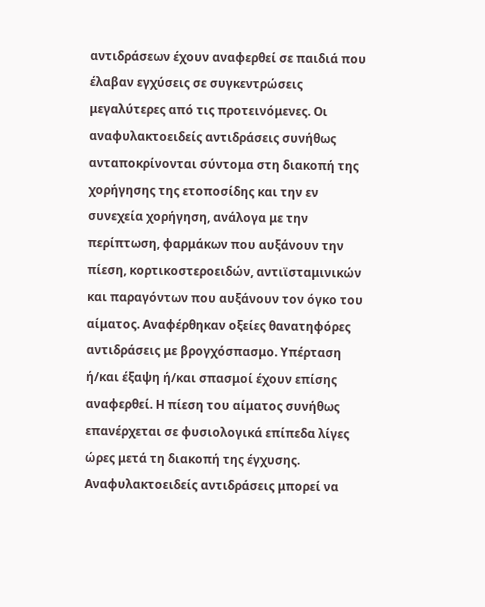αντιδράσεων έχουν αναφερθεί σε παιδιά που έλαβαν εγχύσεις σε συγκεντρώσεις μεγαλύτερες από τις προτεινόμενες. Οι αναφυλακτοειδείς αντιδράσεις συνήθως ανταποκρίνονται σύντομα στη διακοπή της χορήγησης της ετοποσίδης και την εν συνεχεία χορήγηση, ανάλογα με την περίπτωση, φαρμάκων που αυξάνουν την πίεση, κορτικοστεροειδών, αντιϊσταμινικών και παραγόντων που αυξάνουν τον όγκο του αίματος. Αναφέρθηκαν οξείες θανατηφόρες αντιδράσεις με βρογχόσπασμο. Υπέρταση ή/και έξαψη ή/και σπασμοί έχουν επίσης αναφερθεί. Η πίεση του αίματος συνήθως επανέρχεται σε φυσιολογικά επίπεδα λίγες ώρες μετά τη διακοπή της έγχυσης. Αναφυλακτοειδείς αντιδράσεις μπορεί να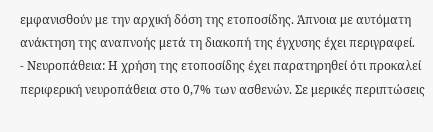εμφανισθούν με την αρχική δόση της ετοποσίδης. Άπνοια με αυτόματη ανάκτηση της αναπνοής μετά τη διακοπή της έγχυσης έχει περιγραφεί.
- Νευροπάθεια: Η χρήση της ετοποσίδης έχει παρατηρηθεί ότι προκαλεί περιφερική νευροπάθεια στο 0,7% των ασθενών. Σε μερικές περιπτώσεις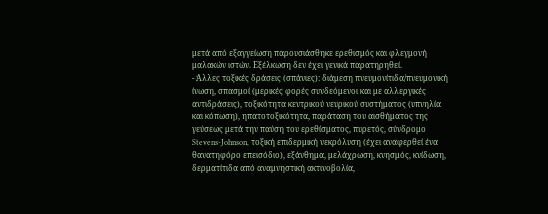μετά από εξαγγείωση παρουσιάσθηκε ερεθισμός και φλεγμονή μαλακών ιστών. Εξέλκωση δεν έχει γενικά παρατηρηθεί.
- Άλλες τοξικές δράσεις (σπάνιες): διάμεση πνευμονίτιδα/πνευμονική ίνωση, σπασμοί (μερικές φορές συνδεόμενοι και με αλλεργικές αντιδράσεις), τοξικότητα κεντρικού νευρικού συστήματος (υπνηλία και κόπωση), ηπατοτοξικότητα, παράταση του αισθήματος της γεύσεως μετά την παύση του ερεθίσματος, πυρετός, σύνδρομο Stevens-Johnson, τοξική επιδερμική νεκρόλυση (έχει αναφερθεί ένα θανατηφόρο επεισόδιο), εξάνθημα, μελάχρωση, κνησμός, κνίδωση, δερματίτιδα από αναμνηστική ακτινοβολία,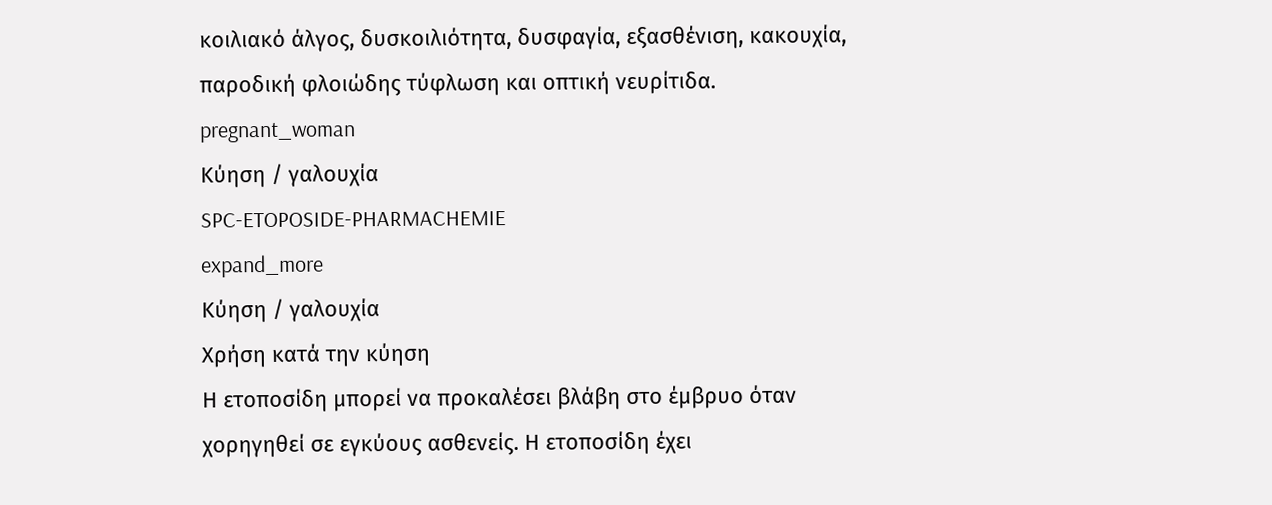κοιλιακό άλγος, δυσκοιλιότητα, δυσφαγία, εξασθένιση, κακουχία, παροδική φλοιώδης τύφλωση και οπτική νευρίτιδα.
pregnant_woman
Κύηση / γαλουχία
SPC-ETOPOSIDE-PHARMACHEMIE
expand_more
Κύηση / γαλουχία
Χρήση κατά την κύηση
Η ετοποσίδη μπορεί να προκαλέσει βλάβη στο έμβρυο όταν χορηγηθεί σε εγκύους ασθενείς. Η ετοποσίδη έχει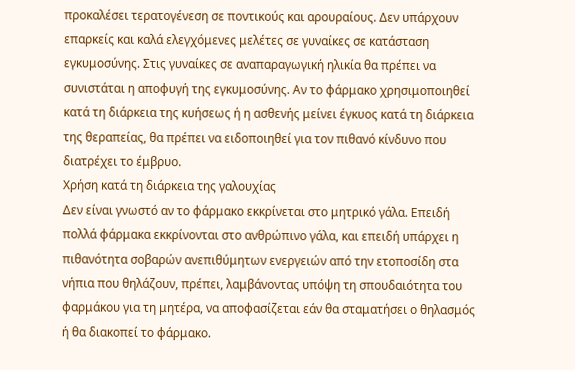προκαλέσει τερατογένεση σε ποντικούς και αρουραίους. Δεν υπάρχουν επαρκείς και καλά ελεγχόμενες μελέτες σε γυναίκες σε κατάσταση εγκυμοσύνης. Στις γυναίκες σε αναπαραγωγική ηλικία θα πρέπει να συνιστάται η αποφυγή της εγκυμοσύνης. Αν το φάρμακο χρησιμοποιηθεί κατά τη διάρκεια της κυήσεως ή η ασθενής μείνει έγκυος κατά τη διάρκεια της θεραπείας, θα πρέπει να ειδοποιηθεί για τον πιθανό κίνδυνο που διατρέχει το έμβρυο.
Χρήση κατά τη διάρκεια της γαλουχίας
Δεν είναι γνωστό αν το φάρμακο εκκρίνεται στο μητρικό γάλα. Επειδή πολλά φάρμακα εκκρίνονται στο ανθρώπινο γάλα, και επειδή υπάρχει η πιθανότητα σοβαρών ανεπιθύμητων ενεργειών από την ετοποσίδη στα νήπια που θηλάζουν, πρέπει, λαμβάνοντας υπόψη τη σπουδαιότητα του φαρμάκου για τη μητέρα, να αποφασίζεται εάν θα σταματήσει ο θηλασμός ή θα διακοπεί το φάρμακο.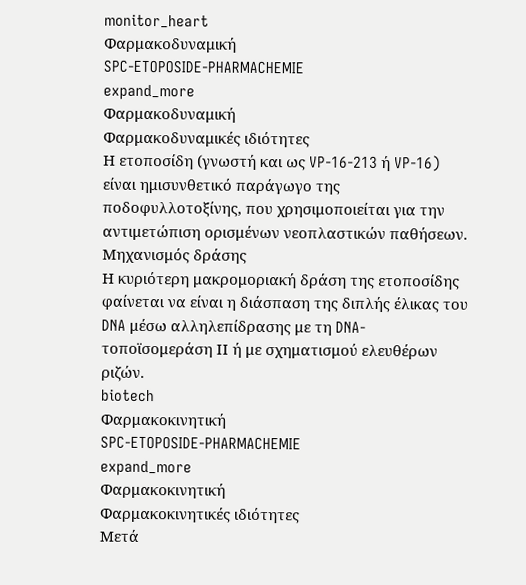monitor_heart
Φαρμακοδυναμική
SPC-ETOPOSIDE-PHARMACHEMIE
expand_more
Φαρμακοδυναμική
Φαρμακοδυναμικές ιδιότητες
Η ετοποσίδη (γνωστή και ως VP-16-213 ή VP-16) είναι ημισυνθετικό παράγωγο της ποδοφυλλοτοξίνης, που χρησιμοποιείται για την αντιμετώπιση ορισμένων νεοπλαστικών παθήσεων.
Μηχανισμός δράσης
Η κυριότερη μακρομοριακή δράση της ετοποσίδης φαίνεται να είναι η διάσπαση της διπλής έλικας του DNA μέσω αλληλεπίδρασης με τη DNA-τοποϊσομεράση ΙΙ ή με σχηματισμού ελευθέρων ριζών.
biotech
Φαρμακοκινητική
SPC-ETOPOSIDE-PHARMACHEMIE
expand_more
Φαρμακοκινητική
Φαρμακοκινητικές ιδιότητες
Μετά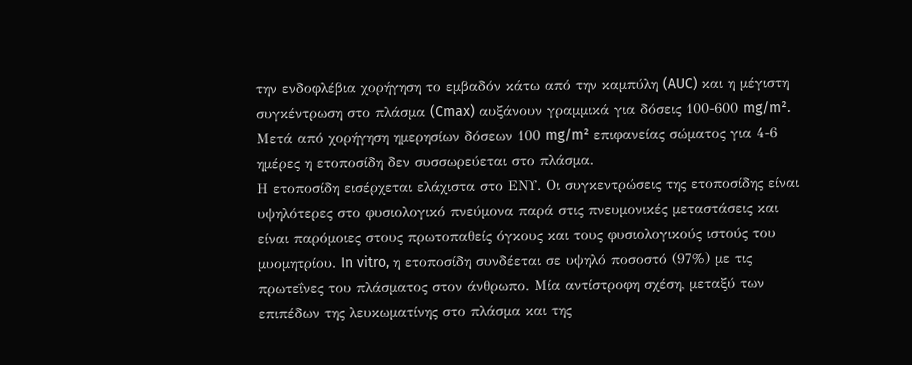την ενδοφλέβια χορήγηση το εμβαδόν κάτω από την καμπύλη (AUC) και η μέγιστη συγκέντρωση στο πλάσμα (Cmax) αυξάνουν γραμμικά για δόσεις 100-600 mg/m². Μετά από χορήγηση ημερησίων δόσεων 100 mg/m² επιφανείας σώματος για 4-6 ημέρες η ετοποσίδη δεν συσσωρεύεται στο πλάσμα.
Η ετοποσίδη εισέρχεται ελάχιστα στο ΕΝΥ. Οι συγκεντρώσεις της ετοποσίδης είναι υψηλότερες στο φυσιολογικό πνεύμονα παρά στις πνευμονικές μεταστάσεις και είναι παρόμοιες στους πρωτοπαθείς όγκους και τους φυσιολογικούς ιστούς του μυομητρίου. In vitro, η ετοποσίδη συνδέεται σε υψηλό ποσοστό (97%) με τις πρωτεΐνες του πλάσματος στον άνθρωπο. Μία αντίστροφη σχέση, μεταξύ των επιπέδων της λευκωματίνης στο πλάσμα και της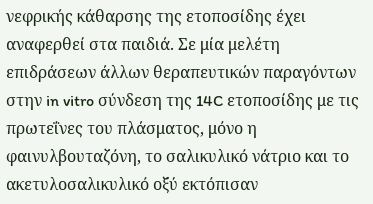νεφρικής κάθαρσης της ετοποσίδης έχει αναφερθεί στα παιδιά. Σε μία μελέτη επιδράσεων άλλων θεραπευτικών παραγόντων στην in vitro σύνδεση της 14C ετοποσίδης με τις πρωτεΐνες του πλάσματος, μόνο η φαινυλβουταζόνη, το σαλικυλικό νάτριο και το ακετυλοσαλικυλικό οξύ εκτόπισαν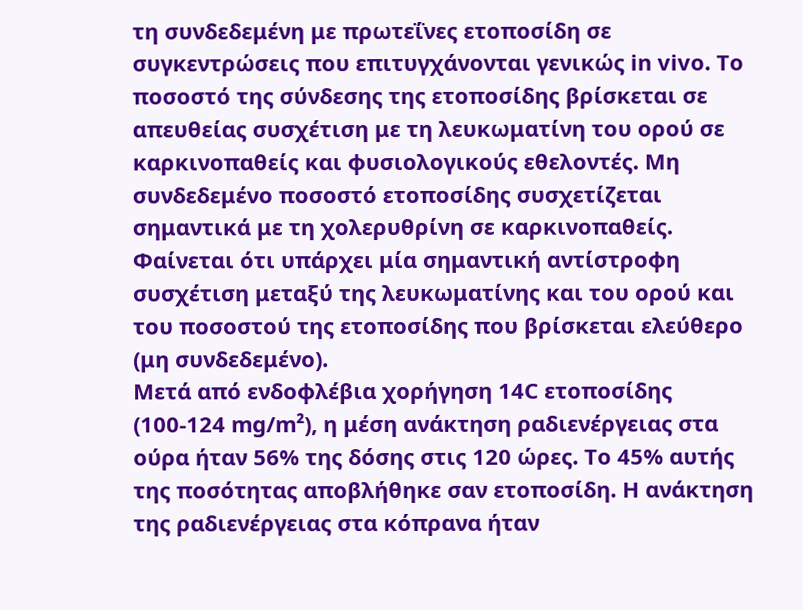τη συνδεδεμένη με πρωτεΐνες ετοποσίδη σε συγκεντρώσεις που επιτυγχάνονται γενικώς in vivo. Το ποσοστό της σύνδεσης της ετοποσίδης βρίσκεται σε απευθείας συσχέτιση με τη λευκωματίνη του ορού σε καρκινοπαθείς και φυσιολογικούς εθελοντές. Μη συνδεδεμένο ποσοστό ετοποσίδης συσχετίζεται σημαντικά με τη χολερυθρίνη σε καρκινοπαθείς. Φαίνεται ότι υπάρχει μία σημαντική αντίστροφη συσχέτιση μεταξύ της λευκωματίνης και του ορού και του ποσοστού της ετοποσίδης που βρίσκεται ελεύθερο (μη συνδεδεμένο).
Μετά από ενδοφλέβια χορήγηση 14C ετοποσίδης (100-124 mg/m²), η μέση ανάκτηση ραδιενέργειας στα ούρα ήταν 56% της δόσης στις 120 ώρες. Το 45% αυτής της ποσότητας αποβλήθηκε σαν ετοποσίδη. Η ανάκτηση της ραδιενέργειας στα κόπρανα ήταν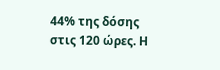44% της δόσης στις 120 ώρες. Η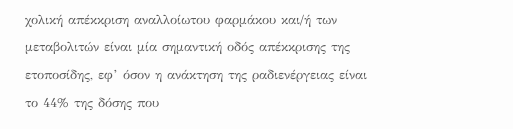χολική απέκκριση αναλλοίωτου φαρμάκου και/ή των μεταβολιτών είναι μία σημαντική οδός απέκκρισης της ετοποσίδης, εφ’ όσον η ανάκτηση της ραδιενέργειας είναι το 44% της δόσης που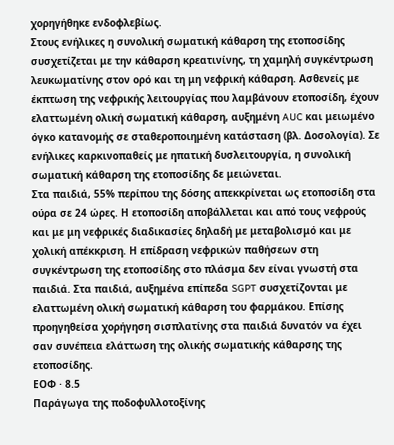χορηγήθηκε ενδοφλεβίως.
Στους ενήλικες η συνολική σωματική κάθαρση της ετοποσίδης συσχετίζεται με την κάθαρση κρεατινίνης, τη χαμηλή συγκέντρωση λευκωματίνης στον ορό και τη μη νεφρική κάθαρση. Ασθενείς με έκπτωση της νεφρικής λειτουργίας που λαμβάνουν ετοποσίδη, έχουν ελαττωμένη ολική σωματική κάθαρση, αυξημένη AUC και μειωμένο όγκο κατανομής σε σταθεροποιημένη κατάσταση (βλ. Δοσολογία). Σε ενήλικες καρκινοπαθείς με ηπατική δυσλειτουργία, η συνολική σωματική κάθαρση της ετοποσίδης δε μειώνεται.
Στα παιδιά, 55% περίπου της δόσης απεκκρίνεται ως ετοποσίδη στα ούρα σε 24 ώρες. Η ετοποσίδη αποβάλλεται και από τους νεφρούς και με μη νεφρικές διαδικασίες δηλαδή με μεταβολισμό και με χολική απέκκριση. Η επίδραση νεφρικών παθήσεων στη συγκέντρωση της ετοποσίδης στο πλάσμα δεν είναι γνωστή στα παιδιά. Στα παιδιά, αυξημένα επίπεδα SGPT συσχετίζονται με ελαττωμένη ολική σωματική κάθαρση του φαρμάκου. Επίσης προηγηθείσα χορήγηση σισπλατίνης στα παιδιά δυνατόν να έχει σαν συνέπεια ελάττωση της ολικής σωματικής κάθαρσης της ετοποσίδης.
ΕΟΦ · 8.5
Παράγωγα της ποδοφυλλοτοξίνης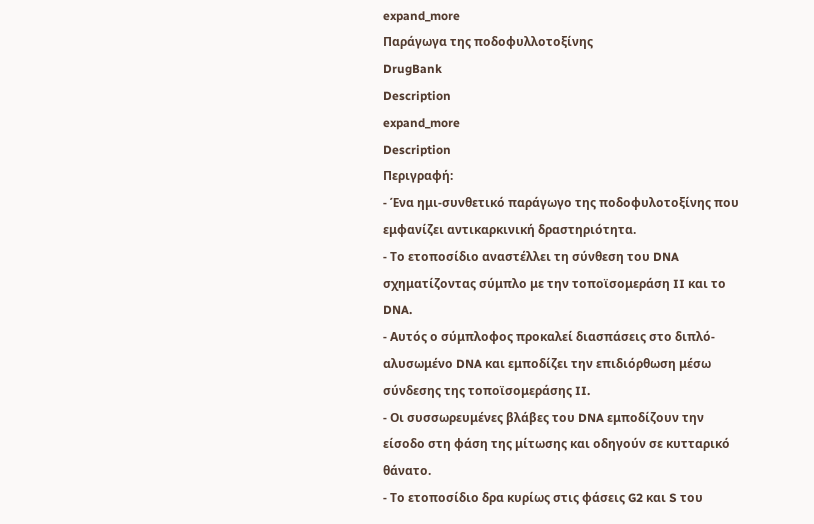expand_more
Παράγωγα της ποδοφυλλοτοξίνης
DrugBank
Description
expand_more
Description
Περιγραφή:
- Ένα ημι-συνθετικό παράγωγο της ποδοφυλοτοξίνης που εμφανίζει αντικαρκινική δραστηριότητα.
- Το ετοποσίδιο αναστέλλει τη σύνθεση του DNA σχηματίζοντας σύμπλο με την τοποϊσομεράση II και το DNA.
- Αυτός ο σύμπλοφος προκαλεί διασπάσεις στο διπλό-αλυσωμένο DNA και εμποδίζει την επιδιόρθωση μέσω σύνδεσης της τοποϊσομεράσης II.
- Οι συσσωρευμένες βλάβες του DNA εμποδίζουν την είσοδο στη φάση της μίτωσης και οδηγούν σε κυτταρικό θάνατο.
- Το ετοποσίδιο δρα κυρίως στις φάσεις G2 και S του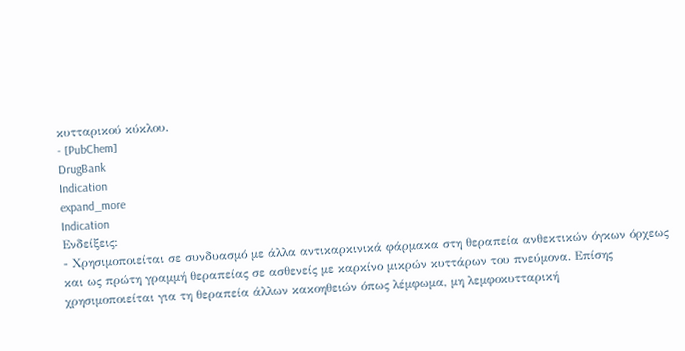κυτταρικού κύκλου.
- [PubChem]
DrugBank
Indication
expand_more
Indication
Ενδείξεις:
- Χρησιμοποιείται σε συνδυασμό με άλλα αντικαρκινικά φάρμακα στη θεραπεία ανθεκτικών όγκων όρχεως και ως πρώτη γραμμή θεραπείας σε ασθενείς με καρκίνο μικρών κυττάρων του πνεύμονα. Επίσης χρησιμοποιείται για τη θεραπεία άλλων κακοηθειών όπως λέμφωμα, μη λεμφοκυτταρική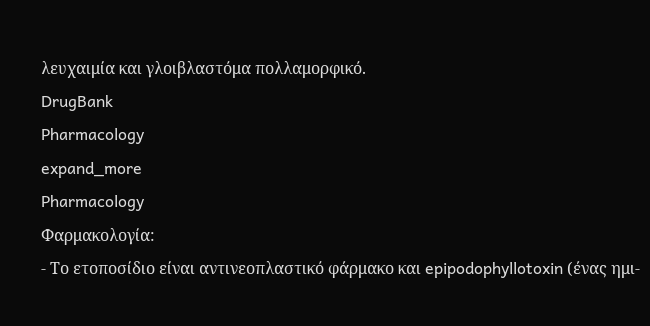λευχαιμία και γλοιβλαστόμα πολλαμορφικό.
DrugBank
Pharmacology
expand_more
Pharmacology
Φαρμακολογία:
- Το ετοποσίδιο είναι αντινεοπλαστικό φάρμακο και epipodophyllotoxin (ένας ημι-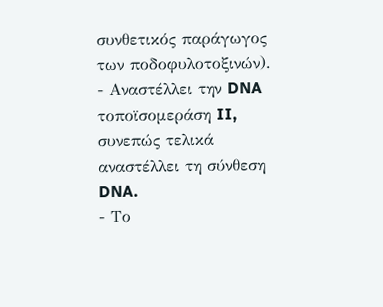συνθετικός παράγωγος των ποδοφυλοτοξινών).
- Αναστέλλει την DNA τοποϊσομεράση II, συνεπώς τελικά αναστέλλει τη σύνθεση DNA.
- Το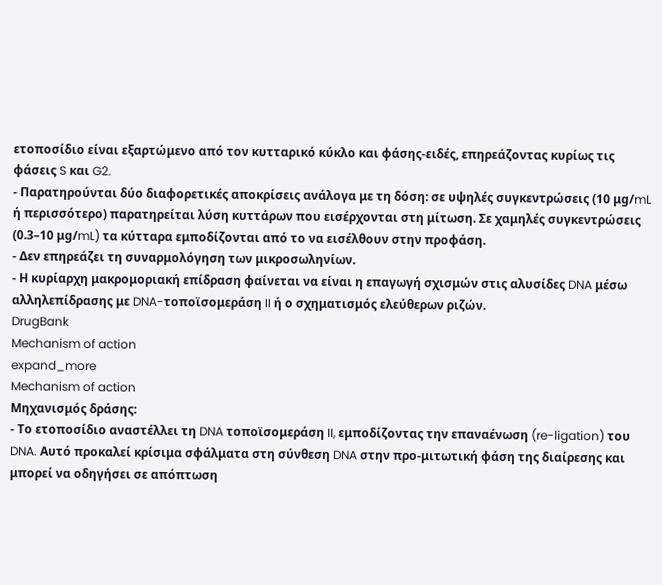ετοποσίδιο είναι εξαρτώμενο από τον κυτταρικό κύκλο και φάσης-ειδές, επηρεάζοντας κυρίως τις φάσεις S και G2.
- Παρατηρούνται δύο διαφορετικές αποκρίσεις ανάλογα με τη δόση: σε υψηλές συγκεντρώσεις (10 μg/mL ή περισσότερο) παρατηρείται λύση κυττάρων που εισέρχονται στη μίτωση. Σε χαμηλές συγκεντρώσεις (0.3–10 μg/mL) τα κύτταρα εμποδίζονται από το να εισέλθουν στην προφάση.
- Δεν επηρεάζει τη συναρμολόγηση των μικροσωληνίων.
- Η κυρίαρχη μακρομοριακή επίδραση φαίνεται να είναι η επαγωγή σχισμών στις αλυσίδες DNA μέσω αλληλεπίδρασης με DNA-τοποϊσομεράση II ή ο σχηματισμός ελεύθερων ριζών.
DrugBank
Mechanism of action
expand_more
Mechanism of action
Μηχανισμός δράσης:
- Το ετοποσίδιο αναστέλλει τη DNA τοποϊσομεράση II, εμποδίζοντας την επαναένωση (re-ligation) του DNA. Αυτό προκαλεί κρίσιμα σφάλματα στη σύνθεση DNA στην προ-μιτωτική φάση της διαίρεσης και μπορεί να οδηγήσει σε απόπτωση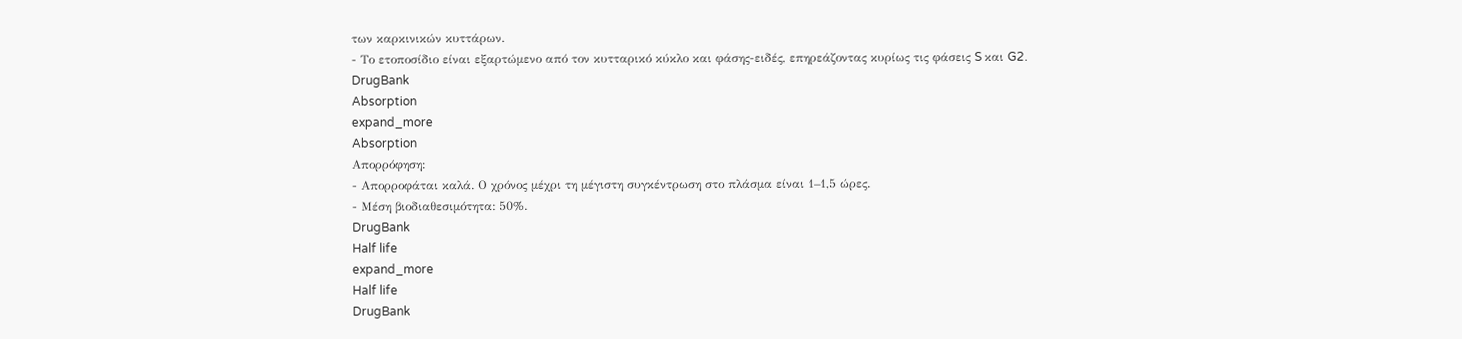των καρκινικών κυττάρων.
- Το ετοποσίδιο είναι εξαρτώμενο από τον κυτταρικό κύκλο και φάσης-ειδές, επηρεάζοντας κυρίως τις φάσεις S και G2.
DrugBank
Absorption
expand_more
Absorption
Απορρόφηση:
- Απορροφάται καλά. Ο χρόνος μέχρι τη μέγιστη συγκέντρωση στο πλάσμα είναι 1–1,5 ώρες.
- Μέση βιοδιαθεσιμότητα: 50%.
DrugBank
Half life
expand_more
Half life
DrugBank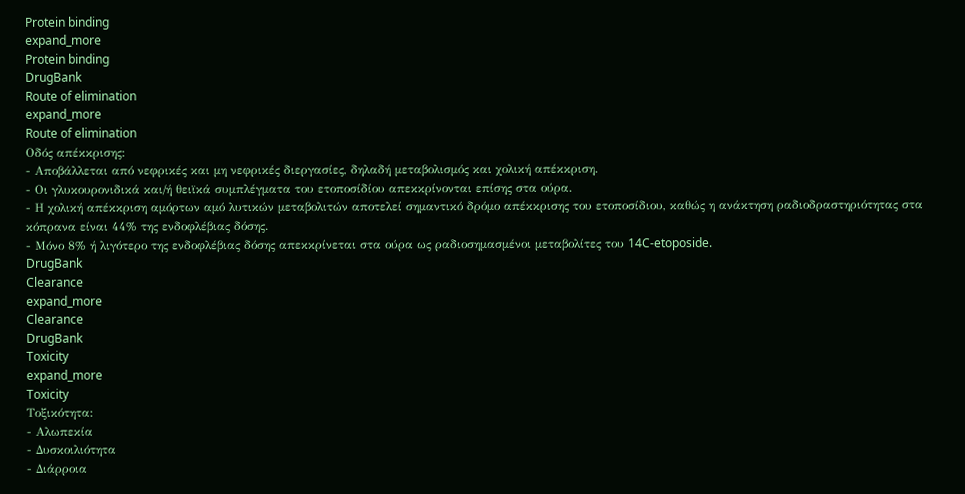Protein binding
expand_more
Protein binding
DrugBank
Route of elimination
expand_more
Route of elimination
Οδός απέκκρισης:
- Αποβάλλεται από νεφρικές και μη νεφρικές διεργασίες, δηλαδή μεταβολισμός και χολική απέκκριση.
- Οι γλυκουρονιδικά και/ή θειϊκά συμπλέγματα του ετοποσίδίου απεκκρίνονται επίσης στα ούρα.
- Η χολική απέκκριση αμόρτων αμό λυτικών μεταβολιτών αποτελεί σημαντικό δρόμο απέκκρισης του ετοποσίδιου, καθώς η ανάκτηση ραδιοδραστηριότητας στα κόπρανα είναι 44% της ενδοφλέβιας δόσης.
- Μόνο 8% ή λιγότερο της ενδοφλέβιας δόσης απεκκρίνεται στα ούρα ως ραδιοσημασμένοι μεταβολίτες του 14C-etoposide.
DrugBank
Clearance
expand_more
Clearance
DrugBank
Toxicity
expand_more
Toxicity
Τοξικότητα:
- Αλωπεκία
- Δυσκοιλιότητα
- Διάρροια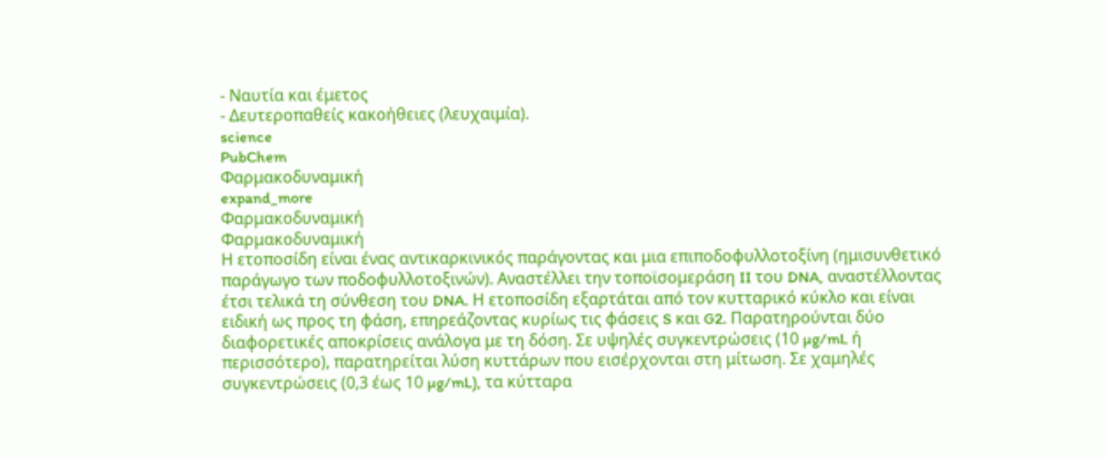- Ναυτία και έμετος
- Δευτεροπαθείς κακοήθειες (λευχαιμία).
science
PubChem
Φαρμακοδυναμική
expand_more
Φαρμακοδυναμική
Φαρμακοδυναμική
Η ετοποσίδη είναι ένας αντικαρκινικός παράγοντας και μια επιποδοφυλλοτοξίνη (ημισυνθετικό παράγωγο των ποδοφυλλοτοξινών). Αναστέλλει την τοποϊσομεράση II του DNA, αναστέλλοντας έτσι τελικά τη σύνθεση του DNA. Η ετοποσίδη εξαρτάται από τον κυτταρικό κύκλο και είναι ειδική ως προς τη φάση, επηρεάζοντας κυρίως τις φάσεις S και G2. Παρατηρούνται δύο διαφορετικές αποκρίσεις ανάλογα με τη δόση. Σε υψηλές συγκεντρώσεις (10 µg/mL ή περισσότερο), παρατηρείται λύση κυττάρων που εισέρχονται στη μίτωση. Σε χαμηλές συγκεντρώσεις (0,3 έως 10 µg/mL), τα κύτταρα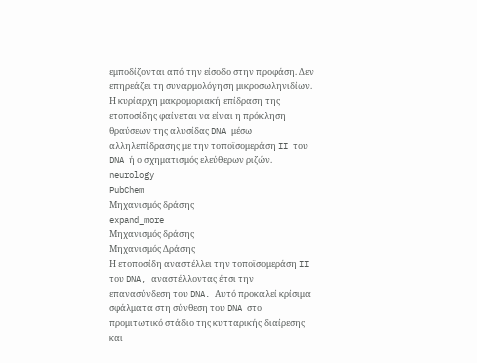εμποδίζονται από την είσοδο στην προφάση. Δεν επηρεάζει τη συναρμολόγηση μικροσωληνιδίων. Η κυρίαρχη μακρομοριακή επίδραση της ετοποσίδης φαίνεται να είναι η πρόκληση θραύσεων της αλυσίδας DNA μέσω αλληλεπίδρασης με την τοποϊσομεράση II του DNA ή ο σχηματισμός ελεύθερων ριζών.
neurology
PubChem
Μηχανισμός δράσης
expand_more
Μηχανισμός δράσης
Μηχανισμός Δράσης
Η ετοποσίδη αναστέλλει την τοποϊσομεράση II του DNA, αναστέλλοντας έτσι την επανασύνδεση του DNA. Αυτό προκαλεί κρίσιμα σφάλματα στη σύνθεση του DNA στο προμιτωτικό στάδιο της κυτταρικής διαίρεσης και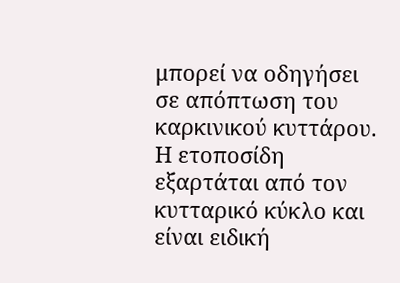μπορεί να οδηγήσει σε απόπτωση του καρκινικού κυττάρου. Η ετοποσίδη εξαρτάται από τον κυτταρικό κύκλο και είναι ειδική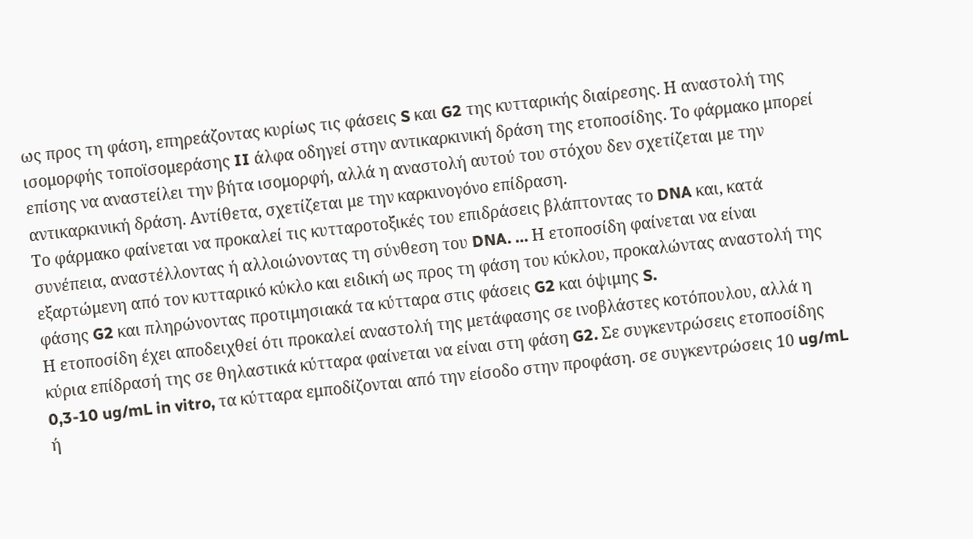ως προς τη φάση, επηρεάζοντας κυρίως τις φάσεις S και G2 της κυτταρικής διαίρεσης. Η αναστολή της ισομορφής τοποϊσομεράσης II άλφα οδηγεί στην αντικαρκινική δράση της ετοποσίδης. Το φάρμακο μπορεί επίσης να αναστείλει την βήτα ισομορφή, αλλά η αναστολή αυτού του στόχου δεν σχετίζεται με την αντικαρκινική δράση. Αντίθετα, σχετίζεται με την καρκινογόνο επίδραση.
Το φάρμακο φαίνεται να προκαλεί τις κυτταροτοξικές του επιδράσεις βλάπτοντας το DNA και, κατά συνέπεια, αναστέλλοντας ή αλλοιώνοντας τη σύνθεση του DNA. … Η ετοποσίδη φαίνεται να είναι εξαρτώμενη από τον κυτταρικό κύκλο και ειδική ως προς τη φάση του κύκλου, προκαλώντας αναστολή της φάσης G2 και πληρώνοντας προτιμησιακά τα κύτταρα στις φάσεις G2 και όψιμης S.
Η ετοποσίδη έχει αποδειχθεί ότι προκαλεί αναστολή της μετάφασης σε ινοβλάστες κοτόπουλου, αλλά η κύρια επίδρασή της σε θηλαστικά κύτταρα φαίνεται να είναι στη φάση G2. Σε συγκεντρώσεις ετοποσίδης 0,3-10 ug/mL in vitro, τα κύτταρα εμποδίζονται από την είσοδο στην προφάση. σε συγκεντρώσεις 10 ug/mL ή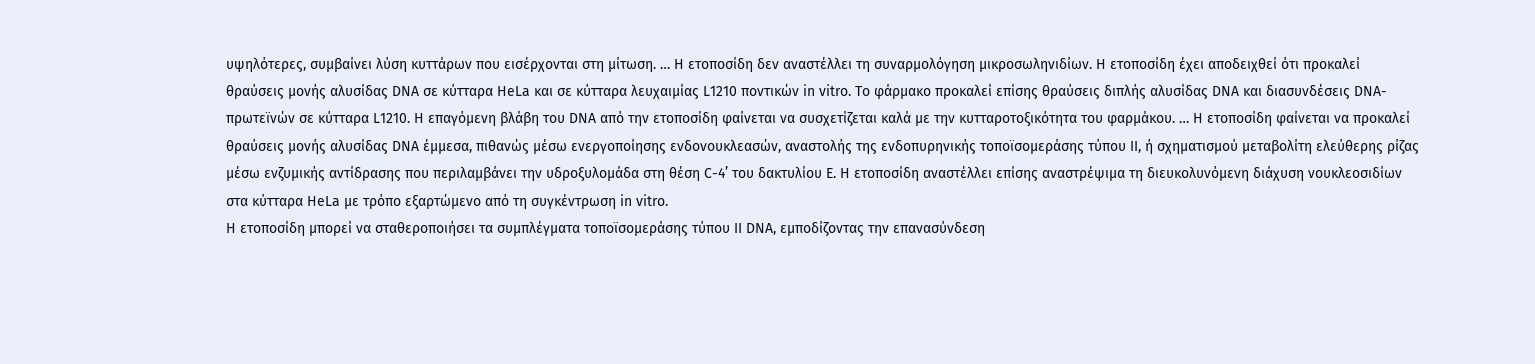υψηλότερες, συμβαίνει λύση κυττάρων που εισέρχονται στη μίτωση. … Η ετοποσίδη δεν αναστέλλει τη συναρμολόγηση μικροσωληνιδίων. Η ετοποσίδη έχει αποδειχθεί ότι προκαλεί θραύσεις μονής αλυσίδας DNA σε κύτταρα HeLa και σε κύτταρα λευχαιμίας L1210 ποντικών in vitro. Το φάρμακο προκαλεί επίσης θραύσεις διπλής αλυσίδας DNA και διασυνδέσεις DNA-πρωτεϊνών σε κύτταρα L1210. Η επαγόμενη βλάβη του DNA από την ετοποσίδη φαίνεται να συσχετίζεται καλά με την κυτταροτοξικότητα του φαρμάκου. … Η ετοποσίδη φαίνεται να προκαλεί θραύσεις μονής αλυσίδας DNA έμμεσα, πιθανώς μέσω ενεργοποίησης ενδονουκλεασών, αναστολής της ενδοπυρηνικής τοποϊσομεράσης τύπου ΙΙ, ή σχηματισμού μεταβολίτη ελεύθερης ρίζας μέσω ενζυμικής αντίδρασης που περιλαμβάνει την υδροξυλομάδα στη θέση C-4’ του δακτυλίου Ε. Η ετοποσίδη αναστέλλει επίσης αναστρέψιμα τη διευκολυνόμενη διάχυση νουκλεοσιδίων στα κύτταρα HeLa με τρόπο εξαρτώμενο από τη συγκέντρωση in vitro.
Η ετοποσίδη μπορεί να σταθεροποιήσει τα συμπλέγματα τοποϊσομεράσης τύπου ΙΙ DNA, εμποδίζοντας την επανασύνδεση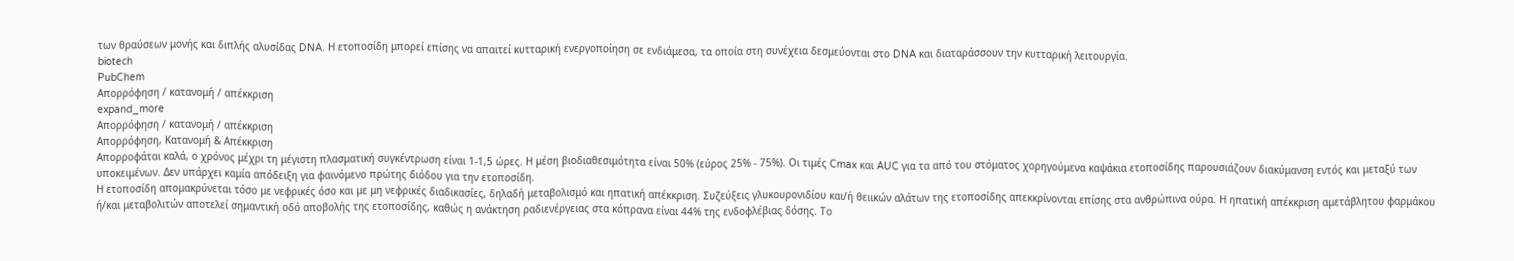των θραύσεων μονής και διπλής αλυσίδας DNA. Η ετοποσίδη μπορεί επίσης να απαιτεί κυτταρική ενεργοποίηση σε ενδιάμεσα, τα οποία στη συνέχεια δεσμεύονται στο DNA και διαταράσσουν την κυτταρική λειτουργία.
biotech
PubChem
Απορρόφηση / κατανομή / απέκκριση
expand_more
Απορρόφηση / κατανομή / απέκκριση
Απορρόφηση, Κατανομή & Απέκκριση
Απορροφάται καλά, ο χρόνος μέχρι τη μέγιστη πλασματική συγκέντρωση είναι 1-1,5 ώρες. Η μέση βιοδιαθεσιμότητα είναι 50% (εύρος 25% - 75%). Οι τιμές Cmax και AUC για τα από του στόματος χορηγούμενα καψάκια ετοποσίδης παρουσιάζουν διακύμανση εντός και μεταξύ των υποκειμένων. Δεν υπάρχει καμία απόδειξη για φαινόμενο πρώτης διόδου για την ετοποσίδη.
Η ετοποσίδη απομακρύνεται τόσο με νεφρικές όσο και με μη νεφρικές διαδικασίες, δηλαδή μεταβολισμό και ηπατική απέκκριση. Συζεύξεις γλυκουρονιδίου και/ή θειικών αλάτων της ετοποσίδης απεκκρίνονται επίσης στα ανθρώπινα ούρα. Η ηπατική απέκκριση αμετάβλητου φαρμάκου ή/και μεταβολιτών αποτελεί σημαντική οδό αποβολής της ετοποσίδης, καθώς η ανάκτηση ραδιενέργειας στα κόπρανα είναι 44% της ενδοφλέβιας δόσης. Το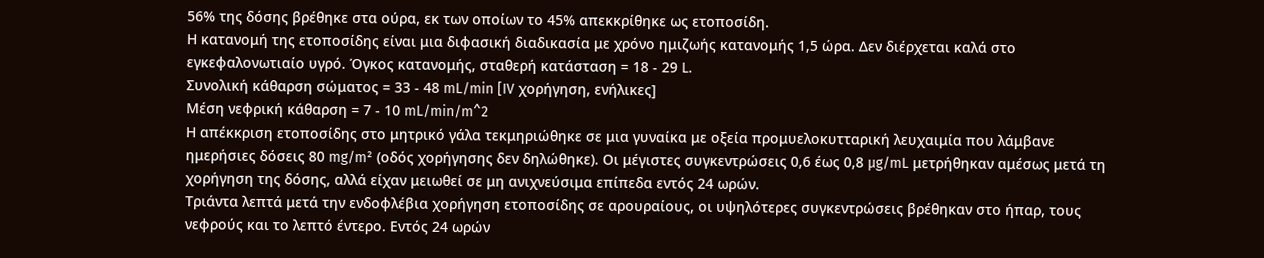56% της δόσης βρέθηκε στα ούρα, εκ των οποίων το 45% απεκκρίθηκε ως ετοποσίδη.
Η κατανομή της ετοποσίδης είναι μια διφασική διαδικασία με χρόνο ημιζωής κατανομής 1,5 ώρα. Δεν διέρχεται καλά στο εγκεφαλονωτιαίο υγρό. Όγκος κατανομής, σταθερή κατάσταση = 18 - 29 L.
Συνολική κάθαρση σώματος = 33 - 48 mL/min [IV χορήγηση, ενήλικες]
Μέση νεφρική κάθαρση = 7 - 10 mL/min/m^2
Η απέκκριση ετοποσίδης στο μητρικό γάλα τεκμηριώθηκε σε μια γυναίκα με οξεία προμυελοκυτταρική λευχαιμία που λάμβανε ημερήσιες δόσεις 80 mg/m² (οδός χορήγησης δεν δηλώθηκε). Οι μέγιστες συγκεντρώσεις 0,6 έως 0,8 µg/mL μετρήθηκαν αμέσως μετά τη χορήγηση της δόσης, αλλά είχαν μειωθεί σε μη ανιχνεύσιμα επίπεδα εντός 24 ωρών.
Τριάντα λεπτά μετά την ενδοφλέβια χορήγηση ετοποσίδης σε αρουραίους, οι υψηλότερες συγκεντρώσεις βρέθηκαν στο ήπαρ, τους νεφρούς και το λεπτό έντερο. Εντός 24 ωρών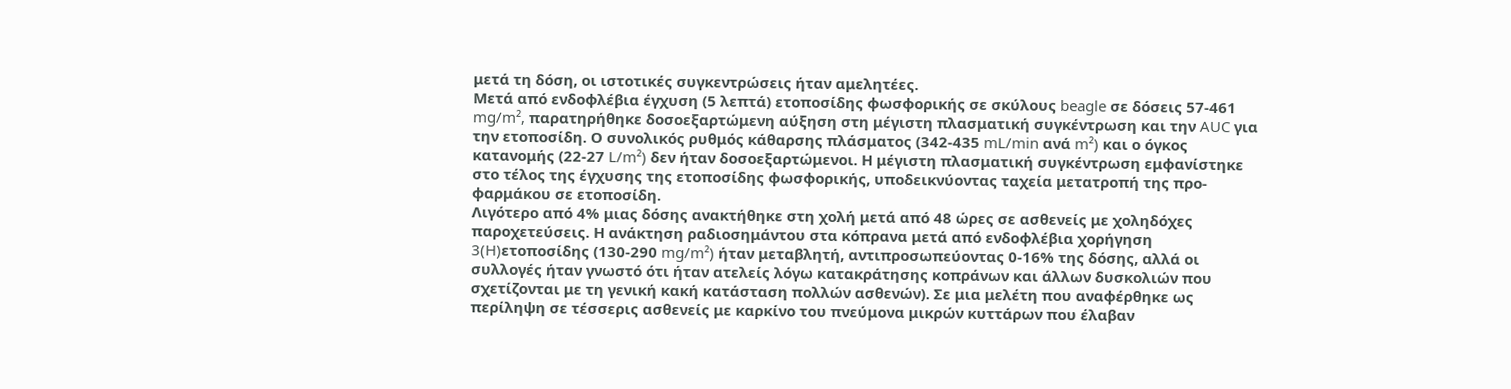μετά τη δόση, οι ιστοτικές συγκεντρώσεις ήταν αμελητέες.
Μετά από ενδοφλέβια έγχυση (5 λεπτά) ετοποσίδης φωσφορικής σε σκύλους beagle σε δόσεις 57-461 mg/m², παρατηρήθηκε δοσοεξαρτώμενη αύξηση στη μέγιστη πλασματική συγκέντρωση και την AUC για την ετοποσίδη. Ο συνολικός ρυθμός κάθαρσης πλάσματος (342-435 mL/min ανά m²) και ο όγκος κατανομής (22-27 L/m²) δεν ήταν δοσοεξαρτώμενοι. Η μέγιστη πλασματική συγκέντρωση εμφανίστηκε στο τέλος της έγχυσης της ετοποσίδης φωσφορικής, υποδεικνύοντας ταχεία μετατροπή της προ-φαρμάκου σε ετοποσίδη.
Λιγότερο από 4% μιας δόσης ανακτήθηκε στη χολή μετά από 48 ώρες σε ασθενείς με χοληδόχες παροχετεύσεις. Η ανάκτηση ραδιοσημάντου στα κόπρανα μετά από ενδοφλέβια χορήγηση 3(H)ετοποσίδης (130-290 mg/m²) ήταν μεταβλητή, αντιπροσωπεύοντας 0-16% της δόσης, αλλά οι συλλογές ήταν γνωστό ότι ήταν ατελείς λόγω κατακράτησης κοπράνων και άλλων δυσκολιών που σχετίζονται με τη γενική κακή κατάσταση πολλών ασθενών). Σε μια μελέτη που αναφέρθηκε ως περίληψη σε τέσσερις ασθενείς με καρκίνο του πνεύμονα μικρών κυττάρων που έλαβαν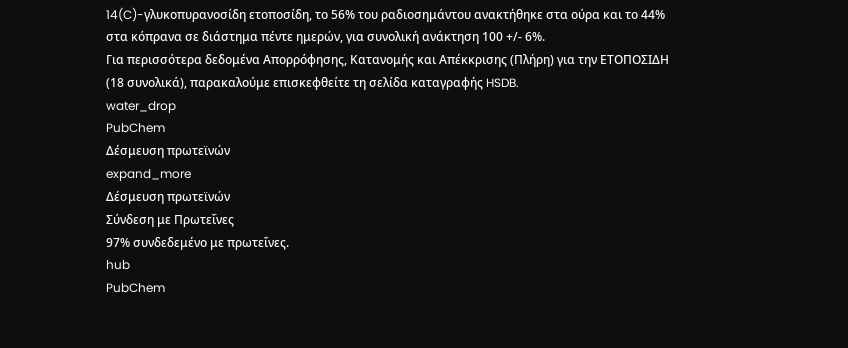14(C)-γλυκοπυρανοσίδη ετοποσίδη, το 56% του ραδιοσημάντου ανακτήθηκε στα ούρα και το 44% στα κόπρανα σε διάστημα πέντε ημερών, για συνολική ανάκτηση 100 +/- 6%.
Για περισσότερα δεδομένα Απορρόφησης, Κατανομής και Απέκκρισης (Πλήρη) για την ΕΤΟΠΟΣΙΔΗ (18 συνολικά), παρακαλούμε επισκεφθείτε τη σελίδα καταγραφής HSDB.
water_drop
PubChem
Δέσμευση πρωτεϊνών
expand_more
Δέσμευση πρωτεϊνών
Σύνδεση με Πρωτεΐνες
97% συνδεδεμένο με πρωτεΐνες.
hub
PubChem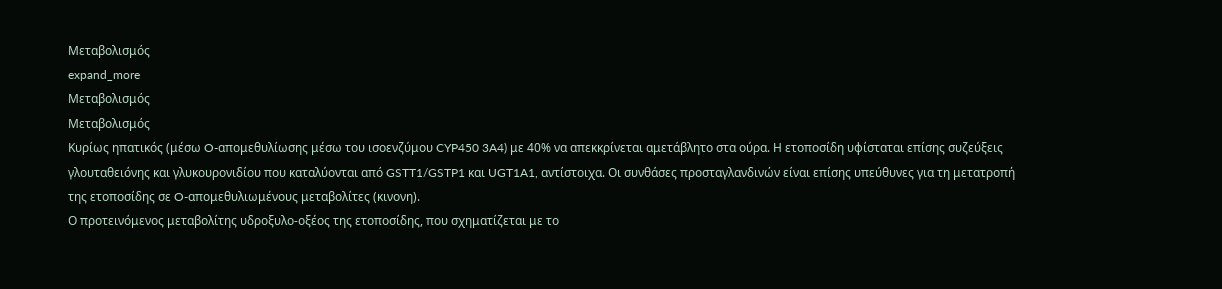Μεταβολισμός
expand_more
Μεταβολισμός
Μεταβολισμός
Κυρίως ηπατικός (μέσω O-απομεθυλίωσης μέσω του ισοενζύμου CYP450 3A4) με 40% να απεκκρίνεται αμετάβλητο στα ούρα. Η ετοποσίδη υφίσταται επίσης συζεύξεις γλουταθειόνης και γλυκουρονιδίου που καταλύονται από GSTT1/GSTP1 και UGT1A1, αντίστοιχα. Οι συνθάσες προσταγλανδινών είναι επίσης υπεύθυνες για τη μετατροπή της ετοποσίδης σε O-απομεθυλιωμένους μεταβολίτες (κινονη).
Ο προτεινόμενος μεταβολίτης υδροξυλο-οξέος της ετοποσίδης, που σχηματίζεται με το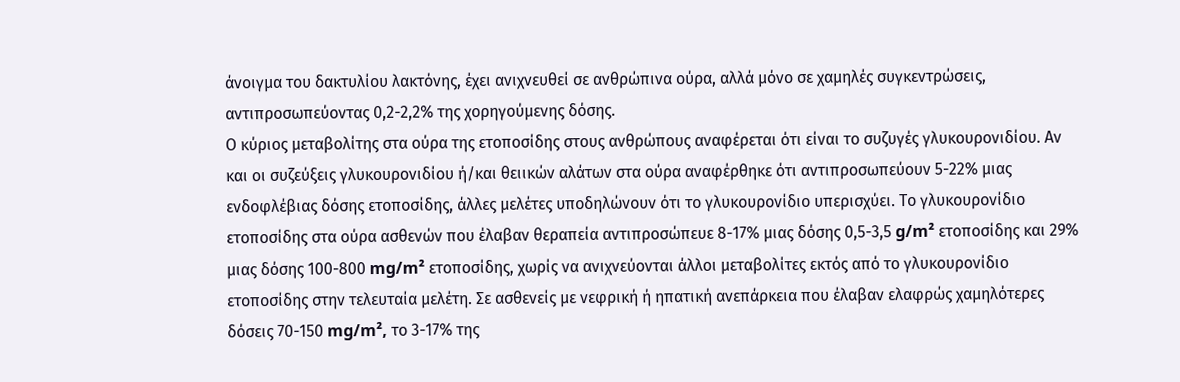άνοιγμα του δακτυλίου λακτόνης, έχει ανιχνευθεί σε ανθρώπινα ούρα, αλλά μόνο σε χαμηλές συγκεντρώσεις, αντιπροσωπεύοντας 0,2-2,2% της χορηγούμενης δόσης.
Ο κύριος μεταβολίτης στα ούρα της ετοποσίδης στους ανθρώπους αναφέρεται ότι είναι το συζυγές γλυκουρονιδίου. Αν και οι συζεύξεις γλυκουρονιδίου ή/και θειικών αλάτων στα ούρα αναφέρθηκε ότι αντιπροσωπεύουν 5-22% μιας ενδοφλέβιας δόσης ετοποσίδης, άλλες μελέτες υποδηλώνουν ότι το γλυκουρονίδιο υπερισχύει. Το γλυκουρονίδιο ετοποσίδης στα ούρα ασθενών που έλαβαν θεραπεία αντιπροσώπευε 8-17% μιας δόσης 0,5-3,5 g/m² ετοποσίδης και 29% μιας δόσης 100-800 mg/m² ετοποσίδης, χωρίς να ανιχνεύονται άλλοι μεταβολίτες εκτός από το γλυκουρονίδιο ετοποσίδης στην τελευταία μελέτη. Σε ασθενείς με νεφρική ή ηπατική ανεπάρκεια που έλαβαν ελαφρώς χαμηλότερες δόσεις 70-150 mg/m², το 3-17% της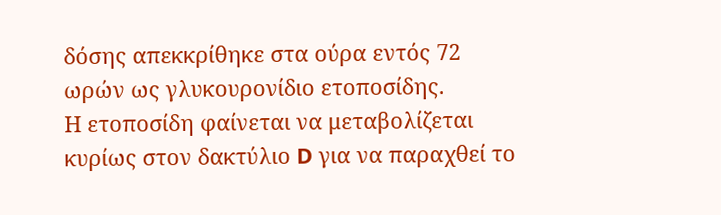δόσης απεκκρίθηκε στα ούρα εντός 72 ωρών ως γλυκουρονίδιο ετοποσίδης.
Η ετοποσίδη φαίνεται να μεταβολίζεται κυρίως στον δακτύλιο D για να παραχθεί το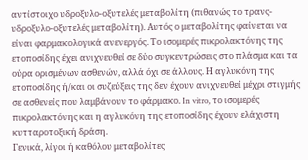αντίστοιχο υδροξυλο-οξυτελές μεταβολίτη (πιθανώς το τρανς-υδροξυλο-οξυτελές μεταβολίτη). Αυτός ο μεταβολίτης φαίνεται να είναι φαρμακολογικά ανενεργός. Το ισομερές πικρολακτόνης της ετοποσίδης έχει ανιχνευθεί σε δύο συγκεντρώσεις στο πλάσμα και τα ούρα ορισμένων ασθενών, αλλά όχι σε άλλους. Η αγλυκόνη της ετοποσίδης ή/και οι συζεύξεις της δεν έχουν ανιχνευθεί μέχρι στιγμής σε ασθενείς που λαμβάνουν το φάρμακο. In vitro, το ισομερές πικρολακτόνης και η αγλυκόνη της ετοποσίδης έχουν ελάχιστη κυτταροτοξική δράση.
Γενικά, λίγοι ή καθόλου μεταβολίτες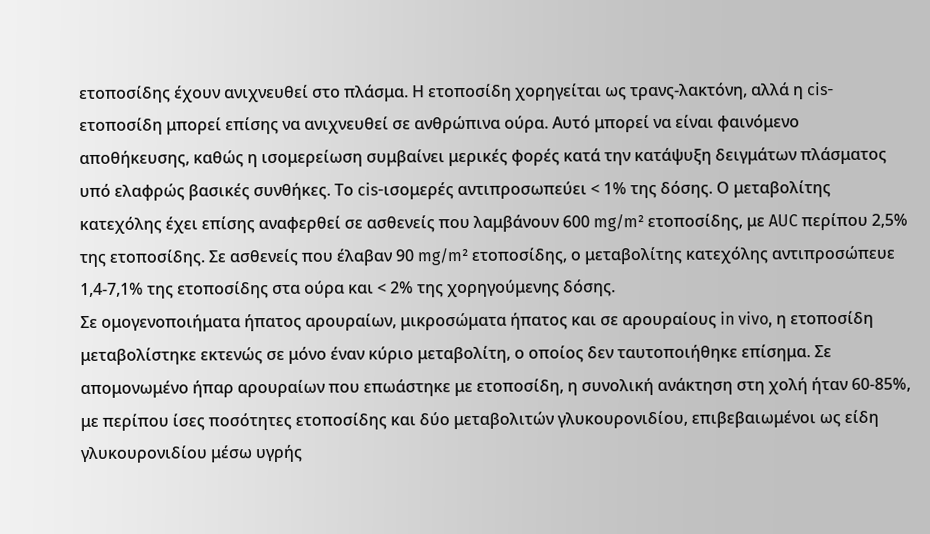ετοποσίδης έχουν ανιχνευθεί στο πλάσμα. Η ετοποσίδη χορηγείται ως τρανς-λακτόνη, αλλά η cis-ετοποσίδη μπορεί επίσης να ανιχνευθεί σε ανθρώπινα ούρα. Αυτό μπορεί να είναι φαινόμενο αποθήκευσης, καθώς η ισομερείωση συμβαίνει μερικές φορές κατά την κατάψυξη δειγμάτων πλάσματος υπό ελαφρώς βασικές συνθήκες. Το cis-ισομερές αντιπροσωπεύει < 1% της δόσης. Ο μεταβολίτης κατεχόλης έχει επίσης αναφερθεί σε ασθενείς που λαμβάνουν 600 mg/m² ετοποσίδης, με AUC περίπου 2,5% της ετοποσίδης. Σε ασθενείς που έλαβαν 90 mg/m² ετοποσίδης, ο μεταβολίτης κατεχόλης αντιπροσώπευε 1,4-7,1% της ετοποσίδης στα ούρα και < 2% της χορηγούμενης δόσης.
Σε ομογενοποιήματα ήπατος αρουραίων, μικροσώματα ήπατος και σε αρουραίους in vivo, η ετοποσίδη μεταβολίστηκε εκτενώς σε μόνο έναν κύριο μεταβολίτη, ο οποίος δεν ταυτοποιήθηκε επίσημα. Σε απομονωμένο ήπαρ αρουραίων που επωάστηκε με ετοποσίδη, η συνολική ανάκτηση στη χολή ήταν 60-85%, με περίπου ίσες ποσότητες ετοποσίδης και δύο μεταβολιτών γλυκουρονιδίου, επιβεβαιωμένοι ως είδη γλυκουρονιδίου μέσω υγρής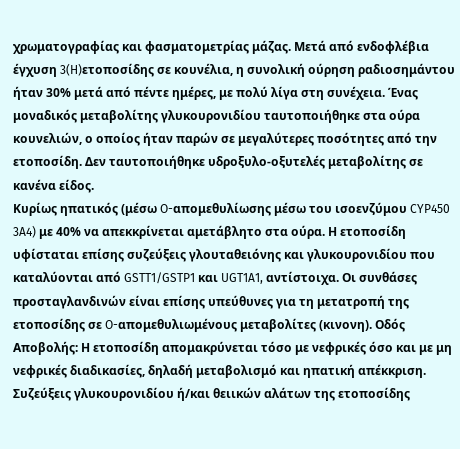χρωματογραφίας και φασματομετρίας μάζας. Μετά από ενδοφλέβια έγχυση 3(H)ετοποσίδης σε κουνέλια, η συνολική ούρηση ραδιοσημάντου ήταν 30% μετά από πέντε ημέρες, με πολύ λίγα στη συνέχεια. Ένας μοναδικός μεταβολίτης γλυκουρονιδίου ταυτοποιήθηκε στα ούρα κουνελιών, ο οποίος ήταν παρών σε μεγαλύτερες ποσότητες από την ετοποσίδη. Δεν ταυτοποιήθηκε υδροξυλο-οξυτελές μεταβολίτης σε κανένα είδος.
Κυρίως ηπατικός (μέσω O-απομεθυλίωσης μέσω του ισοενζύμου CYP450 3A4) με 40% να απεκκρίνεται αμετάβλητο στα ούρα. Η ετοποσίδη υφίσταται επίσης συζεύξεις γλουταθειόνης και γλυκουρονιδίου που καταλύονται από GSTT1/GSTP1 και UGT1A1, αντίστοιχα. Οι συνθάσες προσταγλανδινών είναι επίσης υπεύθυνες για τη μετατροπή της ετοποσίδης σε O-απομεθυλιωμένους μεταβολίτες (κινονη). Οδός Αποβολής: Η ετοποσίδη απομακρύνεται τόσο με νεφρικές όσο και με μη νεφρικές διαδικασίες, δηλαδή μεταβολισμό και ηπατική απέκκριση. Συζεύξεις γλυκουρονιδίου ή/και θειικών αλάτων της ετοποσίδης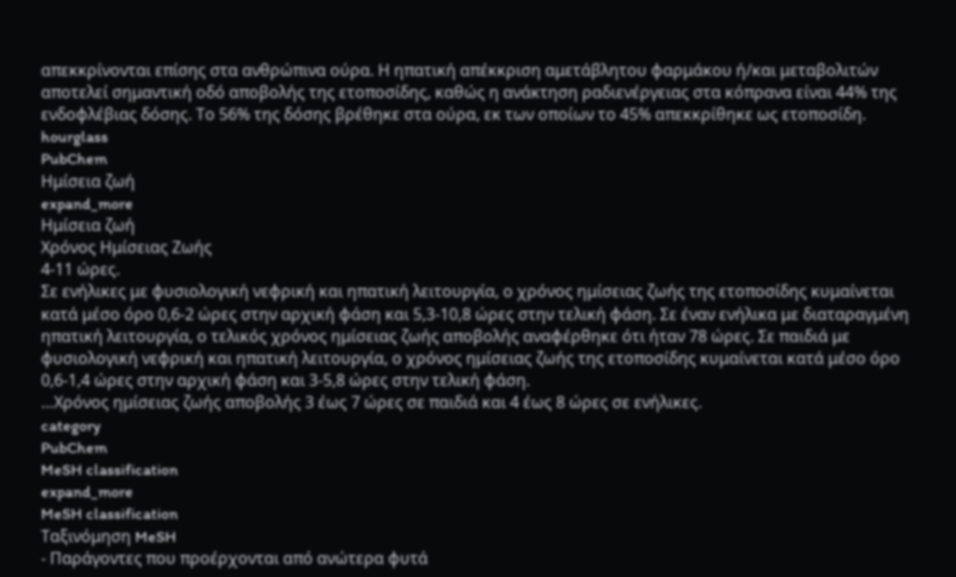απεκκρίνονται επίσης στα ανθρώπινα ούρα. Η ηπατική απέκκριση αμετάβλητου φαρμάκου ή/και μεταβολιτών αποτελεί σημαντική οδό αποβολής της ετοποσίδης, καθώς η ανάκτηση ραδιενέργειας στα κόπρανα είναι 44% της ενδοφλέβιας δόσης. Το 56% της δόσης βρέθηκε στα ούρα, εκ των οποίων το 45% απεκκρίθηκε ως ετοποσίδη.
hourglass
PubChem
Ημίσεια ζωή
expand_more
Ημίσεια ζωή
Χρόνος Ημίσειας Ζωής
4-11 ώρες.
Σε ενήλικες με φυσιολογική νεφρική και ηπατική λειτουργία, ο χρόνος ημίσειας ζωής της ετοποσίδης κυμαίνεται κατά μέσο όρο 0,6-2 ώρες στην αρχική φάση και 5,3-10,8 ώρες στην τελική φάση. Σε έναν ενήλικα με διαταραγμένη ηπατική λειτουργία, ο τελικός χρόνος ημίσειας ζωής αποβολής αναφέρθηκε ότι ήταν 78 ώρες. Σε παιδιά με φυσιολογική νεφρική και ηπατική λειτουργία, ο χρόνος ημίσειας ζωής της ετοποσίδης κυμαίνεται κατά μέσο όρο 0,6-1,4 ώρες στην αρχική φάση και 3-5,8 ώρες στην τελική φάση.
…Χρόνος ημίσειας ζωής αποβολής 3 έως 7 ώρες σε παιδιά και 4 έως 8 ώρες σε ενήλικες.
category
PubChem
MeSH classification
expand_more
MeSH classification
Ταξινόμηση MeSH
- Παράγοντες που προέρχονται από ανώτερα φυτά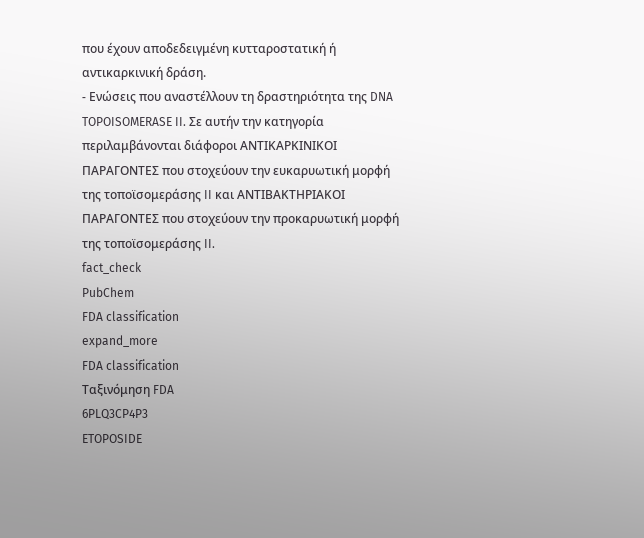που έχουν αποδεδειγμένη κυτταροστατική ή αντικαρκινική δράση.
- Ενώσεις που αναστέλλουν τη δραστηριότητα της DNA TOPOISOMERASE II. Σε αυτήν την κατηγορία περιλαμβάνονται διάφοροι ΑΝΤΙΚΑΡΚΙΝΙΚΟΙ ΠΑΡΑΓΟΝΤΕΣ που στοχεύουν την ευκαρυωτική μορφή της τοποϊσομεράσης II και ΑΝΤΙΒΑΚΤΗΡΙΑΚΟΙ ΠΑΡΑΓΟΝΤΕΣ που στοχεύουν την προκαρυωτική μορφή της τοποϊσομεράσης II.
fact_check
PubChem
FDA classification
expand_more
FDA classification
Ταξινόμηση FDA
6PLQ3CP4P3
ETOPOSIDE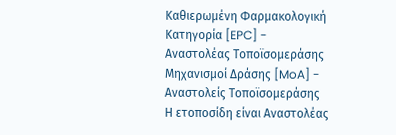Καθιερωμένη Φαρμακολογική Κατηγορία [EPC] - Αναστολέας Τοποϊσομεράσης
Μηχανισμοί Δράσης [MoA] - Αναστολείς Τοποϊσομεράσης
Η ετοποσίδη είναι Αναστολέας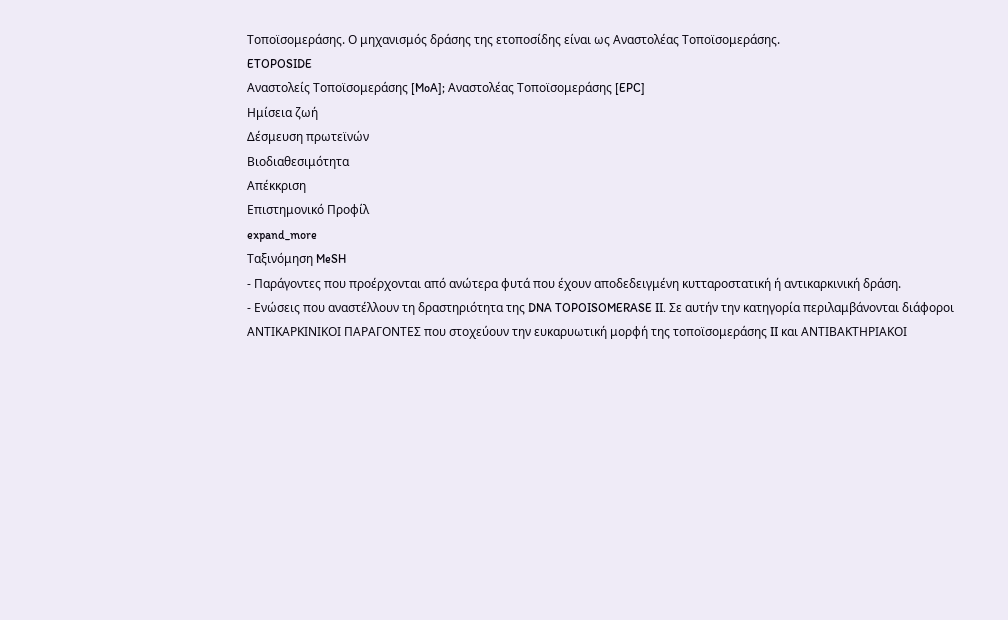Τοποϊσομεράσης. Ο μηχανισμός δράσης της ετοποσίδης είναι ως Αναστολέας Τοποϊσομεράσης.
ETOPOSIDE
Αναστολείς Τοποϊσομεράσης [MoA]; Αναστολέας Τοποϊσομεράσης [EPC]
Ημίσεια ζωή
Δέσμευση πρωτεϊνών
Βιοδιαθεσιμότητα
Απέκκριση
Επιστημονικό Προφίλ
expand_more
Ταξινόμηση MeSH
- Παράγοντες που προέρχονται από ανώτερα φυτά που έχουν αποδεδειγμένη κυτταροστατική ή αντικαρκινική δράση.
- Ενώσεις που αναστέλλουν τη δραστηριότητα της DNA TOPOISOMERASE II. Σε αυτήν την κατηγορία περιλαμβάνονται διάφοροι ΑΝΤΙΚΑΡΚΙΝΙΚΟΙ ΠΑΡΑΓΟΝΤΕΣ που στοχεύουν την ευκαρυωτική μορφή της τοποϊσομεράσης II και ΑΝΤΙΒΑΚΤΗΡΙΑΚΟΙ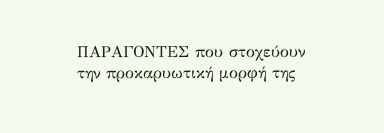ΠΑΡΑΓΟΝΤΕΣ που στοχεύουν την προκαρυωτική μορφή της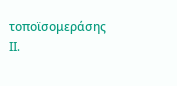τοποϊσομεράσης II.